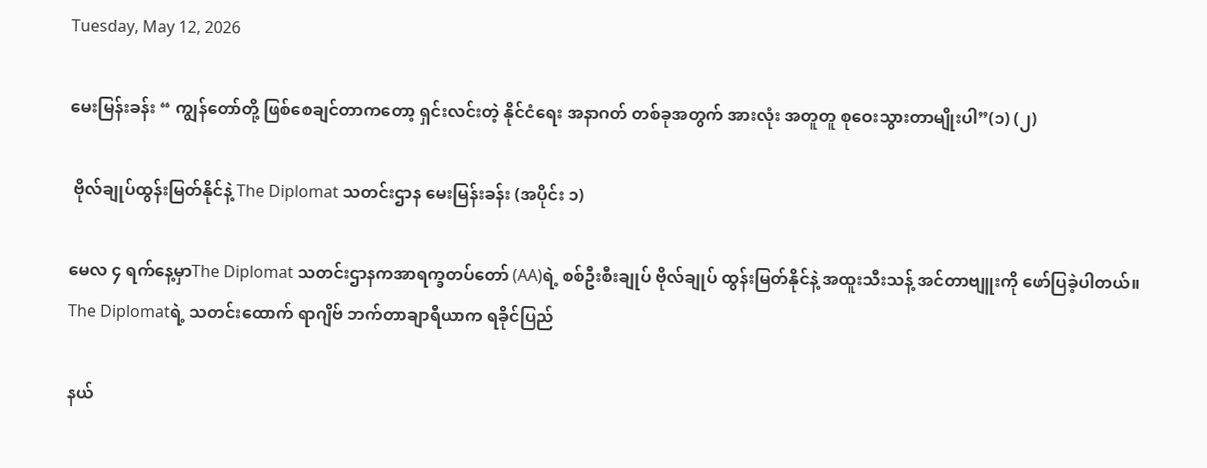Tuesday, May 12, 2026

မေးမြန်းခန်း “ ကျွန်တော်တို့ ဖြစ်စေချင်တာကတော့ ရှင်းလင်းတဲ့ နိုင်ငံရေး အနာဂတ် တစ်ခုအတွက် အားလုံး အတူတူ စုဝေးသွားတာမျိုးပါ”(၁) (၂)

 ဗိုလ်ချုပ်ထွန်းမြတ်နိုင်နဲ့ The Diplomat သတင်းဌာန မေးမြန်းခန်း (အပိုင်း ၁)

မေလ ၄ ရက်နေ့မှာThe Diplomat သတင်းဌာနကအာရက္ခတပ်တော် (AA)ရဲ့ စစ်ဦးစီးချုပ် ဗိုလ်ချုပ် ထွန်းမြတ်နိုင်နဲ့ အထူးသီးသန့် အင်တာဗျူးကို ဖော်ပြခဲ့ပါတယ်။ The Diplomatရဲ့ သတင်းထောက် ရာဂျိဗ် ဘက်တာချာရီယာက ရခိုင်ပြည်

နယ်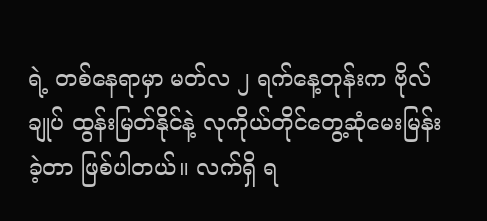ရဲ့ တစ်နေရာမှာ မတ်လ ၂ ရက်နေ့တုန်းက ဗိုလ်ချုပ် ထွန်းမြတ်နိုင်နဲ့ လုကိုယ်တိုင်တွေ့ဆုံမေးမြန်းခဲ့တာ ဖြစ်ပါတယ်။ လက်ရှိ ရ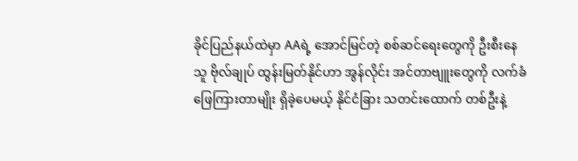ခိုင်ပြည်နယ်ထဲမှာ AAရဲ့ အောင်မြင်တဲ့ စစ်ဆင်ရေးတွေကို ဦးစီးနေသူ ဗိုလ်ချုပ် ထွန်းမြတ်နိုင်ဟာ အွန်လိုင်း အင်တာဗျူးတွေကို လက်ခံဖြေကြားတာမျိုး ရှိခဲ့ပေမယ့် နိုင်ငံခြား သတင်းထောက် တစ်ဦးနဲ့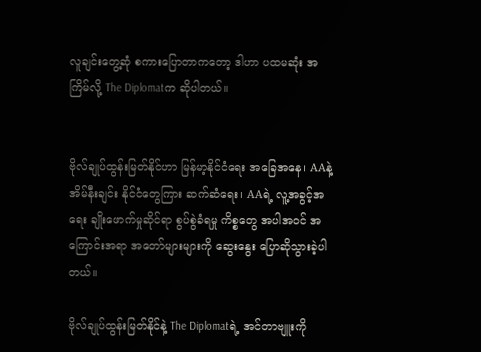လူချင်းတွေ့ဆုံ စကားပြောတာကတော့ ဒါဟာ ပထမဆုံး အကြိမ်လို့ The Diplomatက ဆိုပါတယ်။


ဗိုလ်ချုပ်ထွန်းမြတ်နိုင်ဟာ မြန်မာ့နိုင်ငံရေး အခြေအနေ၊ AAနဲ့ အိမ်နီးချင်း နိုင်ငံတွေကြား ဆက်ဆံရေး၊ AAရဲ့ လူ့အခွင့်အရေး ချိုးဖောက်မှုဆိုင်ရာ စွပ်စွဲခံရမှု ကိစ္စတွေ အပါအဝင် အကြောင်းအရာ အတော်များများကို ဆွေးနွေး ပြောဆိုသွားခဲ့ပါတယ်။

ဗိုလ်ချုပ်ထွန်းမြတ်နိုင်နဲ့ The Diplomatရဲ့ အင်တာဗျူးကို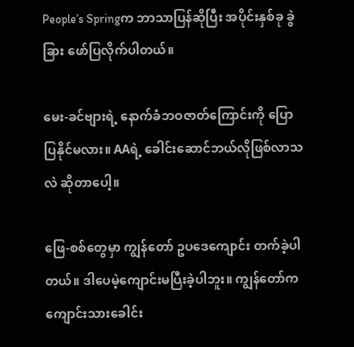People’s Springက ဘာသာပြန်ဆိုပြီး အပိုင်းနှစ်ခု ခွဲခြား ဖော်ပြလိုက်ပါတယ်။

မေး-ခင်ဗျားရဲ့ နောက်ခံဘဝဇာတ်ကြောင်းကို ပြောပြနိုင်မလား။ AAရဲ့ ခေါင်းဆောင်ဘယ်လိုဖြစ်လာသလဲ ဆိုတာပေါ့။

ဖြေ-စစ်တွေမှာ ကျွန်တော် ဥပဒေကျောင်း တက်ခဲ့ပါတယ်။ ဒါပေမဲ့ကျောင်းမပြီးခဲ့ပါဘူး။ ကျွန်တော်က ကျောင်းသားခေါင်း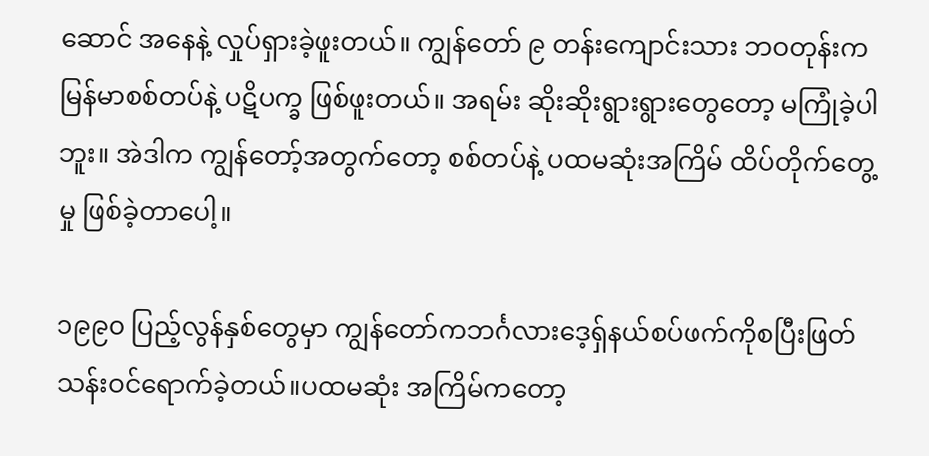ဆောင် အနေနဲ့ လှုပ်ရှားခဲ့ဖူးတယ်။ ကျွန်တော် ၉ တန်းကျောင်းသား ဘဝတုန်းကမြန်မာစစ်တပ်နဲ့ ပဋိပက္ခ ဖြစ်ဖူးတယ်။ အရမ်း ဆိုးဆိုးရွားရွားတွေတော့ မကြုံခဲ့ပါဘူး။ အဲဒါက ကျွန်တော့်အတွက်တော့ စစ်တပ်နဲ့ ပထမဆုံးအကြိမ် ထိပ်တိုက်တွေ့မှု ဖြစ်ခဲ့တာပေါ့။

၁၉၉၀ ပြည့်လွန်နှစ်တွေမှာ ကျွန်တော်ကဘင်္ဂလားဒေ့ရှ်နယ်စပ်ဖက်ကိုစပြီးဖြတ်သန်းဝင်ရောက်ခဲ့တယ်။ပထမဆုံး အကြိမ်ကတော့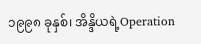၁၉၉၈ ခုနှစ်၊ အိန္ဒိယရဲ့Operation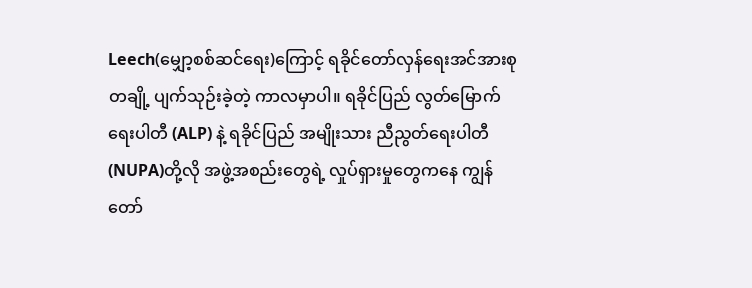Leech(မျှော့စစ်ဆင်ရေး)ကြောင့် ရခိုင်တော်လှန်ရေးအင်အားစုတချို့ ပျက်သုဉ်းခဲ့တဲ့ ကာလမှာပါ။ ရခိုင်ပြည် လွတ်မြောက်ရေးပါတီ (ALP) နဲ့ ရခိုင်ပြည် အမျိုးသား ညီညွတ်ရေးပါတီ (NUPA)တို့လို အဖွဲ့အစည်းတွေရဲ့ လှုပ်ရှားမှုတွေကနေ ကျွန်တော်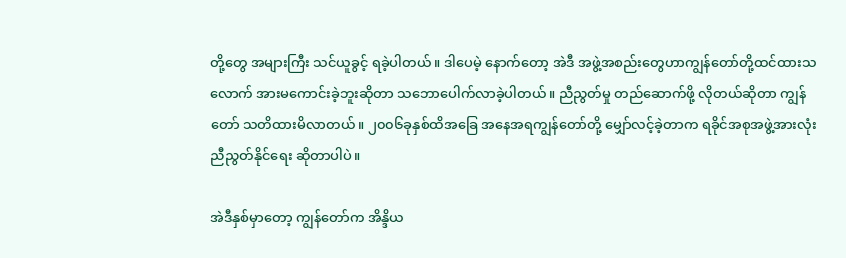တို့တွေ အများကြီး သင်ယူခွင့် ရခဲ့ပါတယ်။ ဒါပေမဲ့ နောက်တော့ အဲဒီ အဖွဲ့အစည်းတွေဟာကျွန်တော်တို့ထင်ထားသလောက် အားမကောင်းခဲ့ဘူးဆိုတာ သဘောပေါက်လာခဲ့ပါတယ်။ ညီညွတ်မှု တည်ဆောက်ဖို့ လိုတယ်ဆိုတာ ကျွန်တော် သတိထားမိလာတယ်။ ၂၀၀၆ခုနှစ်ထိအခြေ အနေအရကျွန်တော်တို့ မျှော်လင့်ခဲ့တာက ရခိုင်အစုအဖွဲ့အားလုံး ညီညွတ်နိုင်ရေး ဆိုတာပါပဲ။

အဲဒီနှစ်မှာတော့ ကျွန်တော်က အိန္ဒိယ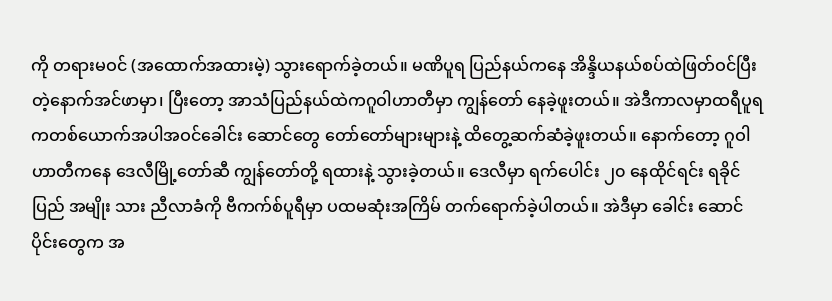ကို တရားမဝင် (အထောက်အထားမဲ့) သွားရောက်ခဲ့တယ်။ မဏိပူရ ပြည်နယ်ကနေ အိန္ဒိယနယ်စပ်ထဲဖြတ်ဝင်ပြီးတဲ့နောက်အင်ဖာမှာ၊ ပြီးတော့ အာသံပြည်နယ်ထဲကဂူဝါဟာတီမှာ ကျွန်တော် နေခဲ့ဖူးတယ်။ အဲဒီကာလမှာထရီပူရကတစ်ယောက်အပါအဝင်ခေါင်း ဆောင်တွေ တော်တော်များများနဲ့ ထိတွေ့ဆက်ဆံခဲ့ဖူးတယ်။ နောက်တော့ ဂူဝါဟာတီကနေ ဒေလီမြို့တော်ဆီ ကျွန်တော်တို့ ရထားနဲ့ သွားခဲ့တယ်။ ဒေလီမှာ ရက်ပေါင်း ၂၀ နေထိုင်ရင်း ရခိုင်ပြည် အမျိုး သား ညီလာခံကို ဗီကက်စ်ပူရီမှာ ပထမဆုံးအကြိမ် တက်ရောက်ခဲ့ပါတယ်။ အဲဒီမှာ ခေါင်း ဆောင် ပိုင်းတွေက အ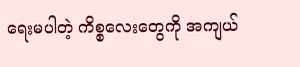ရေးမပါတဲ့ ကိစ္စလေးတွေကို အကျယ်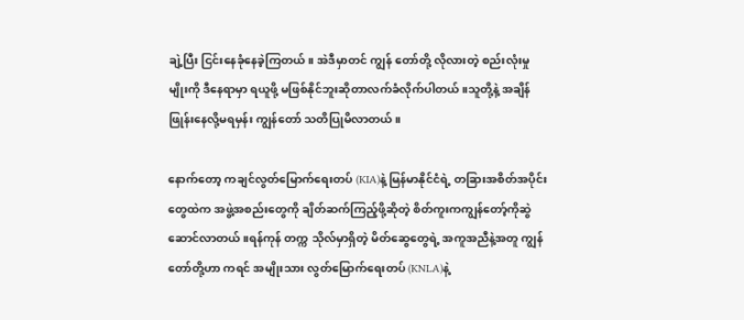ချဲ့ပြီး ငြင်းနေခုံနေခဲ့ကြတယ်။ အဲဒီမှာတင် ကျွန် တော်တို့ လိုလားတဲ့ စည်းလုံးမှုမျိုးကို ဒီနေရာမှာ ရယူဖို့ မဖြစ်နိုင်ဘူးဆိုတာလက်ခံလိုက်ပါတယ်။သူတို့နဲ့ အချိန်ဖြုန်းနေလို့မရမှန်း ကျွန်တော် သတိပြုမိလာတယ်။

နောက်တော့ ကချင်လွတ်မြောက်ရေးတပ် (KIA)နဲ့ မြန်မာနိုင်ငံရဲ့ တခြားအစိတ်အပိုင်းတွေထဲက အဖွဲ့အစည်းတွေကို ချိတ်ဆက်ကြည့်ဖို့ဆိုတဲ့ စိတ်ကူးကကျွန်တော့်ကိုဆွဲဆောင်လာတယ်။ရန်ကုန် တက္က သိုလ်မှာရှိတဲ့ မိတ်ဆွေတွေရဲ့ အကူအညီနဲ့အတူ ကျွန်တော်တို့ဟာ ကရင် အမျိုးသား လွတ်မြောက်ရေးတပ် (KNLA)နဲ့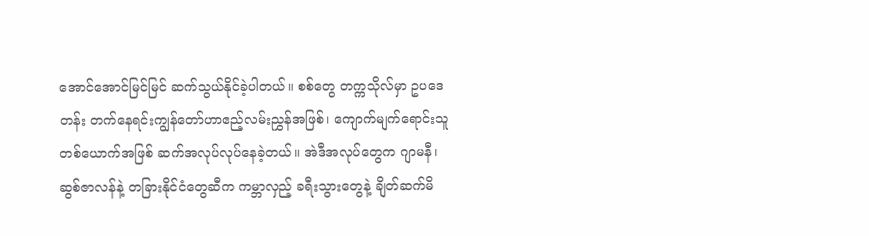အောင်အောင်မြင်မြင် ဆက်သွယ်နိုင်ခဲ့ပါတယ်။ စစ်တွေ တက္ကသိုလ်မှာ ဥပဒေတန်း တက်နေရင်းကျွန်တော်ဟာဧည့်လမ်းညွှန်အဖြစ်၊ ကျောက်မျက်ရောင်းသူ တစ်ယောက်အဖြစ် ဆက်အလုပ်လုပ်နေခဲ့တယ်။ အဲဒီအလုပ်တွေက ဂျာမနီ၊ ဆွစ်ဇာလန်နဲ့ တခြားနိုင်ငံတွေဆီက ကမ္ဘာလှည့် ခရီးသွားတွေနဲ့ ချိတ်ဆက်မိ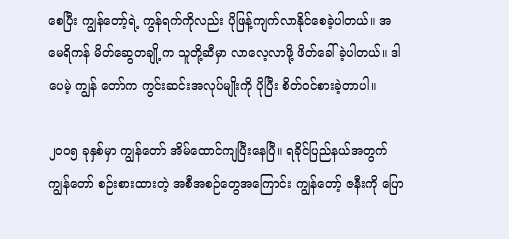စေပြီး ကျွန်တော့်ရဲ့ ကွန်ရက်ကိုလည်း ပိုဖြန့်ကျက်လာနိုင်စေခဲ့ပါတယ်။ အမေရိကန် မိတ်ဆွေတချို့က သူတို့ဆီမှာ လာလေ့လာဖို့ ဖိတ်ခေါ်ခဲ့ပါတယ်။ ဒါပေမဲ့ ကျွန် တော်က ကွင်းဆင်းအလုပ်မျိုးကို ပိုပြီး စိတ်ဝင်စားခဲ့တာပါ။

၂၀၀၅ ခုနှစ်မှာ ကျွန်တော် အိမ်ထောင်ကျပြီးနေပြီ။ ရခိုင်ပြည်နယ်အတွက် ကျွန်တော် စဉ်းစားထားတဲ့ အစီအစဉ်တွေအကြောင်း ကျွန်တော့် ဇနီးကို ပြော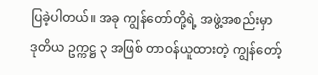ပြခဲ့ပါတယ်။ အခု ကျွန်တော်တို့ရဲ့ အဖွဲ့အစည်းမှာ ဒုတိယ ဥက္ကဋ္ဌ ၃ အဖြစ် တာဝန်ယူထားတဲ့ ကျွန်တော့်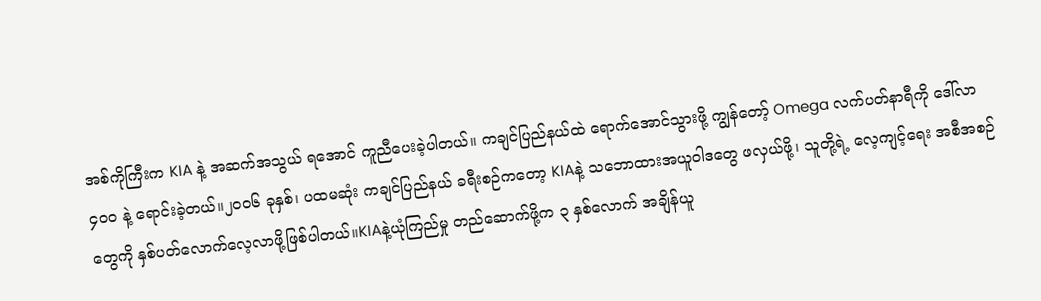အစ်ကိုကြီးက KIA နဲ့ အဆက်အသွယ် ရအောင် ကူညီပေးခဲ့ပါတယ်။ ကချင်ပြည်နယ်ထဲ ရောက်အောင်သွားဖို့ ကျွန်တော့် Omega လက်ပတ်နာရီကို ဒေါ်လာ ၄၀၀ နဲ့ ရောင်းခဲ့တယ်။၂၀၀၆ ခုနှစ်၊ ပထမဆုံး ကချင်ပြည်နယ် ခရီးစဉ်ကတော့ KIAနဲ့ သဘောထားအယူဝါဒတွေ ဖလှယ်ဖို့၊ သူတို့ရဲ့ လေ့ကျင့်ရေး အစီအစဉ်တွေကို နှစ်ပတ်လောက်လေ့လာဖို့ဖြစ်ပါတယ်။KIAနဲ့ယုံကြည်မှု တည်ဆောက်ဖို့က ၃ နှစ်လောက် အချိန်ယူ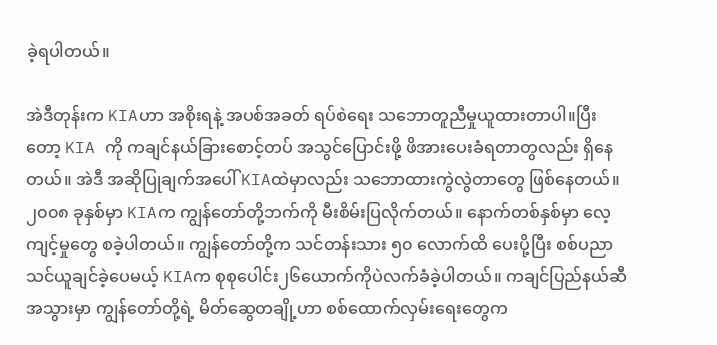ခဲ့ရပါတယ်။

အဲဒီတုန်းက KIAဟာ အစိုးရနဲ့ အပစ်အခတ် ရပ်စဲရေး သဘောတူညီမှုယူထားတာပါ။ပြီးတော့ KIA ကို ကချင်နယ်ခြားစောင့်တပ် အသွင်ပြောင်းဖို့ ဖိအားပေးခံရတာတွလည်း ရှိနေတယ်။ အဲဒီ အဆိုပြုချက်အပေါ် KIAထဲမှာလည်း သဘောထားကွဲလွဲတာတွေ ဖြစ်နေတယ်။ ၂၀၀၈ ခုနှစ်မှာ KIAက ကျွန်တော်တို့ဘက်ကို မီးစိမ်းပြလိုက်တယ်။ နောက်တစ်နှစ်မှာ လေ့ကျင့်မှုတွေ စခဲ့ပါတယ်။ ကျွန်တော်တို့က သင်တန်းသား ၅၀ လောက်ထိ ပေးပို့ပြီး စစ်ပညာသင်ယူချင်ခဲ့ပေမယ့် KIAက စုစုပေါင်း၂၆ယောက်ကိုပဲလက်ခံခဲ့ပါတယ်။ ကချင်ပြည်နယ်ဆီ အသွားမှာ ကျွန်တော်တို့ရဲ့ မိတ်ဆွေတချို့ဟာ စစ်ထောက်လှမ်းရေးတွေက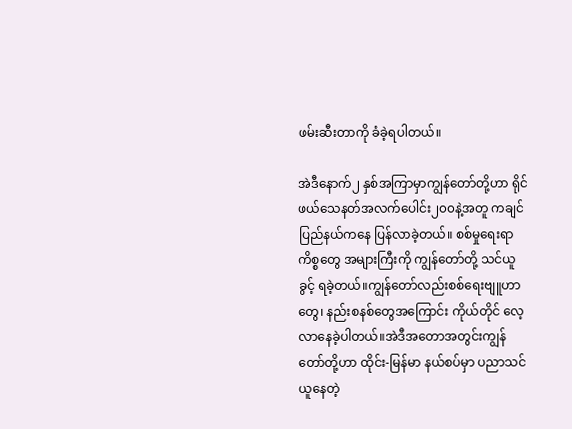ဖမ်းဆီးတာကို ခံခဲ့ရပါတယ်။

အဲဒီနောက်၂ နှစ်အကြာမှာကျွန်တော်တို့ဟာ ရိုင်ဖယ်သေနတ်အလက်ပေါင်း၂၀၀နဲ့အတူ ကချင်ပြည်နယ်ကနေ ပြန်လာခဲ့တယ်။ စစ်မှုရေးရာ ကိစ္စတွေ အများကြီးကို ကျွန်တော်တို့ သင်ယူခွင့် ရခဲ့တယ်။ကျွန်တော်လည်းစစ်ရေးဗျူဟာတွေ၊ နည်းစနစ်တွေအကြောင်း ကိုယ်တိုင် လေ့လာနေခဲ့ပါတယ်။အဲဒီအတောအတွင်းကျွန်တော်တို့ဟာ ထိုင်း-မြန်မာ နယ်စပ်မှာ ပညာသင်ယူနေတဲ့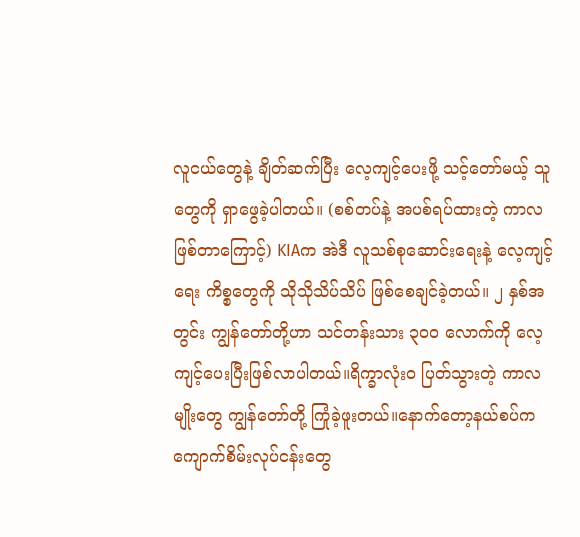လူငယ်တွေနဲ့ ချိတ်ဆက်ပြီး လေ့ကျင့်ပေးဖို့ သင့်တော်မယ့် သူတွေကို ရှာဖွေခဲ့ပါတယ်။ (စစ်တပ်နဲ့ အပစ်ရပ်ထားတဲ့ ကာလ ဖြစ်တာကြောင့်) KIAက အဲဒီ လူသစ်စုဆောင်းရေးနဲ့ လေ့ကျင့်ရေး ကိစ္စတွေကို သိုသိုသိပ်သိပ် ဖြစ်စေချင်ခဲ့တယ်။ ၂ နှစ်အတွင်း ကျွန်တော်တို့ဟာ သင်တန်းသား ၃၀၀ လောက်ကို လေ့ကျင့်ပေးပြီးဖြစ်လာပါတယ်။ရိက္ခာလုံးဝ ပြတ်သွားတဲ့ ကာလမျိုးတွေ ကျွန်တော်တို့ ကြုံခဲ့ဖူးတယ်။နောက်တော့နယ်စပ်ကကျောက်စိမ်းလုပ်ငန်းတွေ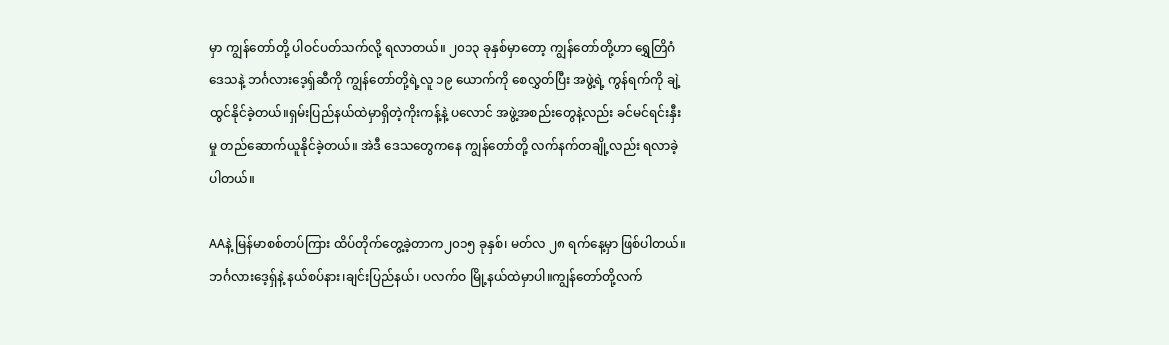မှာ ကျွန်တော်တို့ ပါဝင်ပတ်သက်လို့ ရလာတယ်။ ၂၀၁၃ ခုနှစ်မှာတော့ ကျွန်တော်တို့ဟာ ရွှေတြိဂံ ဒေသနဲ့ ဘင်္ဂလားဒေ့ရှ်ဆီကို ကျွန်တော်တို့ရဲ့လူ ၁၉ ယောက်ကို စေလွှတ်ပြီး အဖွဲ့ရဲ့ ကွန်ရက်ကို ချဲ့ထွင်နိုင်ခဲ့တယ်။ရှမ်းပြည်နယ်ထဲမှာရှိတဲ့ကိုးကန့်နဲ့ ပလောင် အဖွဲ့အစည်းတွေနဲ့လည်း ခင်မင်ရင်းနှီးမှု တည်ဆောက်ယူနိုင်ခဲ့တယ်။ အဲဒီ ဒေသတွေကနေ ကျွန်တော်တို့ လက်နက်တချို့လည်း ရလာခဲ့ပါတယ်။

AAနဲ့ မြန်မာစစ်တပ်ကြား ထိပ်တိုက်တွေ့ခဲ့တာက၂၀၁၅ ခုနှစ်၊ မတ်လ ၂၈ ရက်နေ့မှာ ဖြစ်ပါတယ်။ ဘင်္ဂလားဒေ့ရှ်နဲ့ နယ်စပ်နား၊ချင်းပြည်နယ်၊ ပလက်ဝ မြို့နယ်ထဲမှာပါ။ကျွန်တော်တို့လက်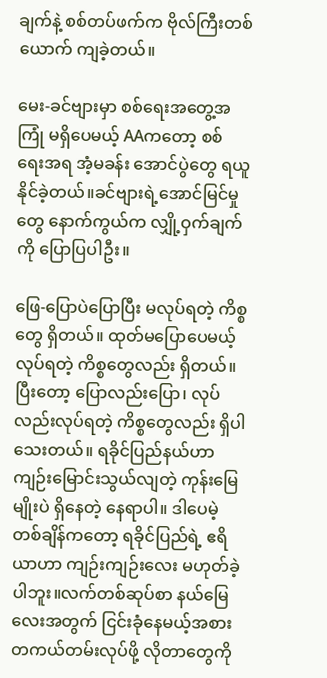ချက်နဲ့ စစ်တပ်ဖက်က ဗိုလ်ကြီးတစ်ယောက် ကျခဲ့တယ်။

မေး-ခင်ဗျားမှာ စစ်ရေးအတွေ့အကြုံ မရှိပေမယ့် AAကတော့ စစ်ရေးအရ အံ့မခန်း အောင်ပွဲတွေ ရယူနိုင်ခဲ့တယ်။ခင်ဗျားရဲ့အောင်မြင်မှုတွေ နောက်ကွယ်က လျှို့ဝှက်ချက်ကို ပြောပြပါဦး။

ဖြေ-ပြောပဲပြောပြီး မလုပ်ရတဲ့ ကိစ္စတွေ ရှိတယ်။ ထုတ်မပြောပေမယ့် လုပ်ရတဲ့ ကိစ္စတွေလည်း ရှိတယ်။ ပြီးတော့ ပြောလည်းပြော၊ လုပ်လည်းလုပ်ရတဲ့ ကိစ္စတွေလည်း ရှိပါသေးတယ်။ ရခိုင်ပြည်နယ်ဟာ ကျဉ်းမြောင်းသွယ်လျတဲ့ ကုန်းမြေမျိုးပဲ ရှိနေတဲ့ နေရာပါ။ ဒါပေမဲ့ တစ်ချိန်ကတော့ ရခိုင်ပြည်ရဲ့ ဧရိယာဟာ ကျဉ်းကျဉ်းလေး မဟုတ်ခဲ့ပါဘူး။လက်တစ်ဆုပ်စာ နယ်မြေလေးအတွက် ငြင်းခုံနေမယ့်အစားတကယ်တမ်းလုပ်ဖို့ လိုတာတွေကို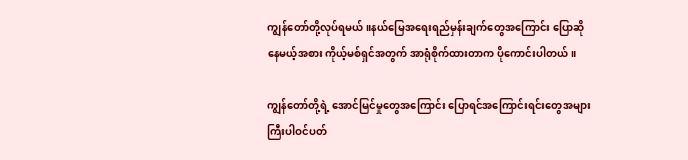ကျွန်တော်တို့လုပ်ရမယ်။နယ်မြေအရေးရည်မှန်းချက်တွေအကြောင်း ပြောဆိုနေမယ့်အစား ကိုယ့်မစ်ရှင်အတွက် အာရုံစိုက်ထားတာက ပိုကောင်းပါတယ်။

ကျွန်တော်တို့ရဲ့ အောင်မြင်မှုတွေအကြောင်း ပြောရင်အကြောင်းရင်းတွေအများကြီးပါဝင်ပတ်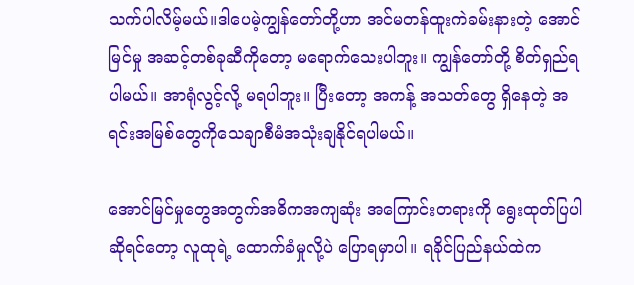သက်ပါလိမ့်မယ်။ဒါပေမဲ့ကျွန်တော်တို့ဟာ အင်မတန်ထူးကဲခမ်းနားတဲ့ အောင်မြင်မှု အဆင့်တစ်ခုဆီကိုတော့ မရောက်သေးပါဘူး။ ကျွန်တော်တို့ စိတ်ရှည်ရပါမယ်။ အာရုံလွင့်လို့ မရပါဘူး။ ပြီးတော့ အကန့် အသတ်တွေ ရှိနေတဲ့ အရင်းအမြစ်တွေကိုသေချာစီမံအသုံးချနိုင်ရပါမယ်။

အောင်မြင်မှုတွေအတွက်အဓိကအကျဆုံး အကြောင်းတရားကို ရွေးထုတ်ပြပါ ဆိုရင်တော့ လူထုရဲ့ ထောက်ခံမှုလို့ပဲ ပြောရမှာပါ။ ရခိုင်ပြည်နယ်ထဲက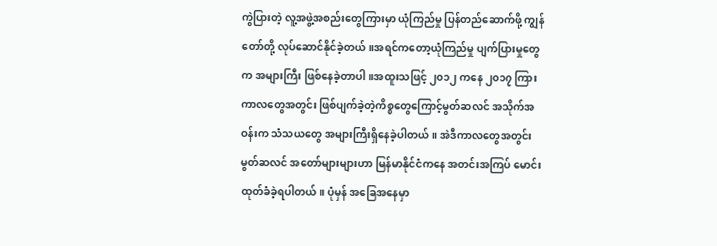ကွဲပြားတဲ့ လူ့အဖွဲ့အစည်းတွေကြားမှာ ယုံကြည်မှု ပြန်တည်ဆောက်ဖို့ ကျွန်တော်တို့ လုပ်ဆောင်နိုင်ခဲ့တယ်။အရင်ကတော့ယုံကြည်မှု ပျက်ပြားမှုတွေက အများကြီး ဖြစ်နေခဲ့တာပါ။အထူးသဖြင့် ၂၀၁၂ ကနေ ၂၀၁၇ ကြား ကာလတွေအတွင်း ဖြစ်ပျက်ခဲ့တဲ့ကိစ္စတွေကြောင့်မွတ်ဆလင် အသိုက်အဝန်းက သံသယတွေ အများကြီးရှိနေခဲ့ပါတယ်။ အဲဒီကာလတွေအတွင်း မွတ်ဆလင် အတော်များများဟာ မြန်မာနိုင်ငံကနေ အတင်းအကြပ် မောင်းထုတ်ခံခဲ့ရပါတယ်။ ပုံမှန် အခြေအနေမှာ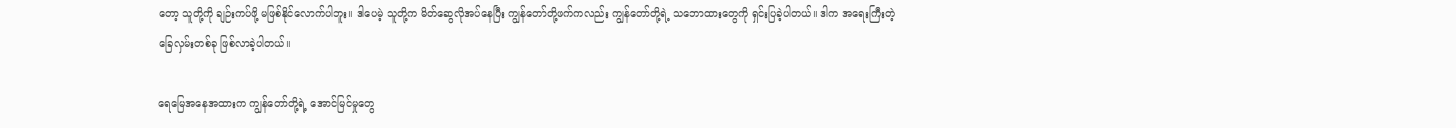တော့ သူတို့ကို ချဉ်းကပ်ဖို့ မဖြစ်နိုင်လောက်ပါဘူး။ ဒါပေမဲ့ သူတို့က မိတ်ဆွေလိုအပ်နေပြီး ကျွန်တော်တို့ဖက်ကလည်း ကျွန်တော်တို့ရဲ့ သဘောထားတွေကို ရှင်းပြခဲ့ပါတယ်။ ဒါက အရေးကြီးတဲ့ ခြေလှမ်းတစ်ခု ဖြစ်လာခဲ့ပါတယ်။

ရေမြေအနေအထားက ကျွန်တော်တို့ရဲ့ အောင်မြင်မှုတွေ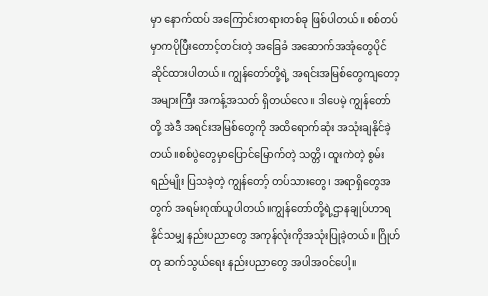မှာ နောက်ထပ် အကြောင်းတရားတစ်ခု ဖြစ်ပါတယ်။ စစ်တပ်မှာကပိုပြီးတောင့်တင်းတဲ့ အခြေခံ အဆောက်အအုံတွေပိုင်ဆိုင်ထားပါတယ်။ ကျွန်တော်တို့ရဲ့ အရင်းအမြစ်တွေကျတော့ အများကြီး အကန့်အသတ် ရှိတယ်လေ။ ဒါပေမဲ့ ကျွန်တော် တို့ အဲဒီ အရင်းအမြစ်တွေကို အထိရောက်ဆုံး အသုံးချနိုင်ခဲ့တယ်။စစ်ပွဲတွေမှာပြောင်မြောက်တဲ့ သတ္တိ၊ ထူးကဲတဲ့ စွမ်းရည်မျိုး ပြသခဲ့တဲ့ ကျွန်တော့် တပ်သားတွေ၊ အရာရှိတွေအတွက် အရမ်းဂုဏ်ယူပါတယ်။ကျွန်တော်တို့ရဲ့ဌာနချုပ်ဟာရနိုင်သမျှ နည်းပညာတွေ အကုန်လုံးကိုအသုံးပြုခဲ့တယ်။ ဂြိုဟ်တု ဆက်သွယ်ရေး နည်းပညာတွေ အပါအဝင်ပေါ့။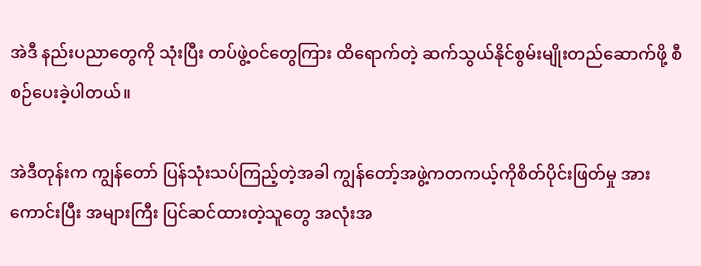အဲဒီ နည်းပညာတွေကို သုံးပြီး တပ်ဖွဲ့ဝင်တွေကြား ထိရောက်တဲ့ ဆက်သွယ်နိုင်စွမ်းမျိုးတည်ဆောက်ဖို့ စီစဉ်ပေးခဲ့ပါတယ်။

အဲဒီတုန်းက ကျွန်တော် ပြန်သုံးသပ်ကြည့်တဲ့အခါ ကျွန်တော့်အဖွဲ့ကတကယ့်ကိုစိတ်ပိုင်းဖြတ်မှု အားကောင်းပြီး အများကြီး ပြင်ဆင်ထားတဲ့သူတွေ အလုံးအ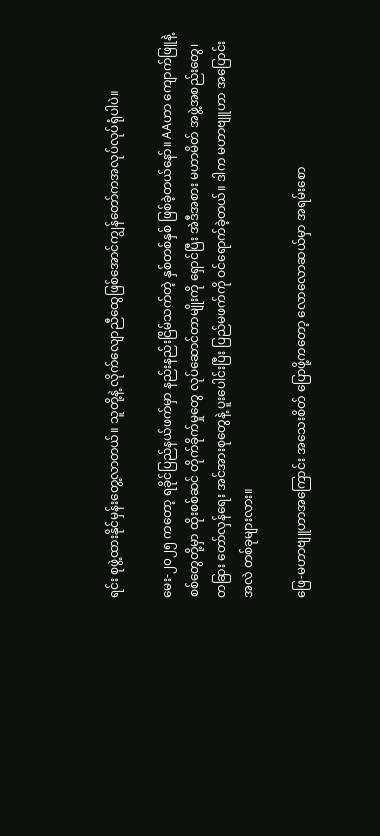ရင်း စုဖွဲ့ထားနိုင်မှန်းတွေ့လာတယ်။ သူတို့နဲ့ လိုက်လျောညီထွေဖြစ်အောင်ကျွန်တော်ကအလုပ်လုပ်ရုံပါပဲ။

မေး-၂၀၂၅ ကတော့ ရခိုင်ပြည်နယ်ဖက်မှာ နည်းနည်းငြိမ်သက်တဲ့ နှစ်တစ်နှစ် ဖြစ်ခဲ့တယ်နော်။ AAဟာ ကျောက်ဖြူနဲ့ စစ်တွေတို့မှာ ထိုးစစ်ဆင် တိုက်ခိုက်မှုတွေ လုပ်ဆောင်တာမျိုးကို ရှောင်ပြီး အဲဒီအစား မဟာမိတ် အဖွဲ့အစည်းတွေ၊ တခြား တော်လှန်ရေး အင်အားစုတွေနဲ့ ပူးပေါင်းပြီး ပြည်မဖက်ကို ဝင်ရောက်ခဲ့တယ်။ ဒါက မဟာဗျူဟာ အပြောင်းအလဲ တစ်ခုများလား။

ဖြေ-မဟာဗျူဟာအကြောင်း အသေးစိတ် ပြောဖို့ကတော့ လောလောဆယ်မှာ အရမ်းစော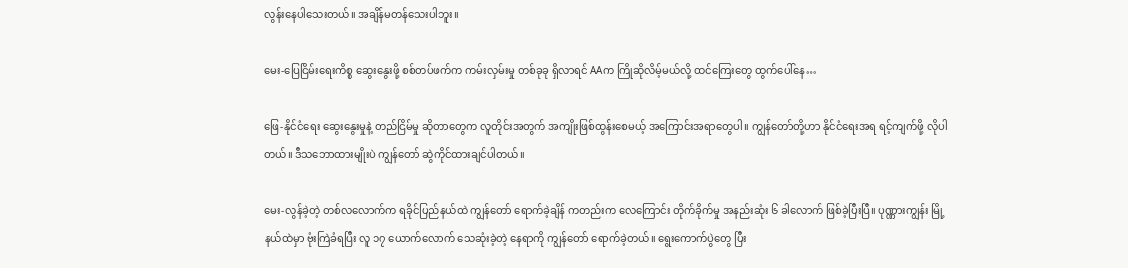လွန်းနေပါသေးတယ်။ အချိန်မတန်သေးပါဘူး။

မေး-ပြေငြိမ်းရေးကိစ္စ ဆွေးနွေးဖို့ စစ်တပ်ဖက်က ကမ်းလှမ်းမှု တစ်ခုခု ရှိလာရင် AAက ကြိုဆိုလိမ့်မယ်လို့ ထင်ကြေးတွေ ထွက်ပေါ်နေ…

ဖြေ-နိုင်ငံရေး ဆွေးနွေးမှုနဲ့ တည်ငြိမ်မှု ဆိုတာတွေက လူတိုင်းအတွက် အကျိုးဖြစ်ထွန်းစေမယ့် အကြောင်းအရာတွေပါ။ ကျွန်တော်တို့ဟာ နိုင်ငံရေးအရ ရင့်ကျက်ဖို့ လိုပါတယ်။ ဒီသဘောထားမျိုးပဲ ကျွန်တော် ဆွဲကိုင်ထားချင်ပါတယ်။

မေး-လွန်ခဲ့တဲ့ တစ်လလောက်က ရခိုင်ပြည်နယ်ထဲ ကျွန်တော် ရောက်ခဲ့ချိန် ကတည်းက လေကြောင်း တိုက်ခိုက်မှု အနည်းဆုံး ၆ ခါလောက် ဖြစ်ခဲ့ပြီးပြီ။ ပုဏ္ဏားကျွန်း မြို့နယ်ထဲမှာ ဗုံးကြဲခံရပြီး လူ ၁၇ ယောက်လောက် သေဆုံးခဲ့တဲ့ နေရာကို ကျွန်တော် ရောက်ခဲ့တယ်။ ရွေးကောက်ပွဲတွေ ပြီး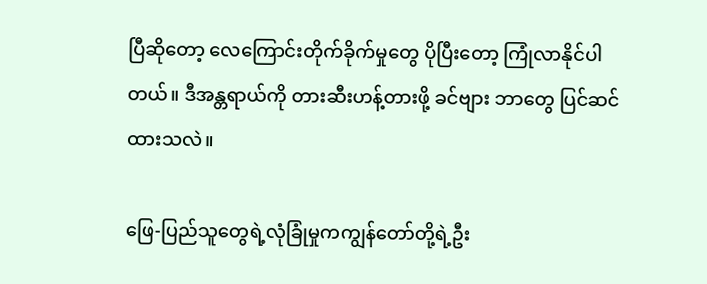ပြီဆိုတော့ လေကြောင်းတိုက်ခိုက်မှုတွေ ပိုပြီးတော့ ကြုံလာနိုင်ပါတယ်။ ဒီအန္တရာယ်ကို တားဆီးဟန့်တားဖို့ ခင်ဗျား ဘာတွေ ပြင်ဆင်ထားသလဲ။

ဖြေ-ပြည်သူတွေရဲ့လုံခြုံမှုကကျွန်တော်တို့ရဲ့ဦး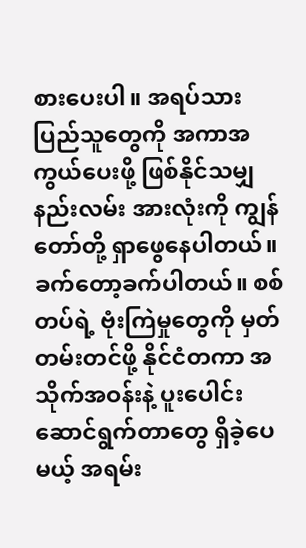စားပေးပါ။ အရပ်သား ပြည်သူတွေကို အကာအကွယ်ပေးဖို့ ဖြစ်နိုင်သမျှ နည်းလမ်း အားလုံးကို ကျွန်တော်တို့ ရှာဖွေနေပါတယ်။ခက်တော့ခက်ပါတယ်။ စစ်တပ်ရဲ့ ဗုံးကြဲမှုတွေကို မှတ်တမ်းတင်ဖို့ နိုင်ငံတကာ အသိုက်အဝန်းနဲ့ ပူးပေါင်း ဆောင်ရွက်တာတွေ ရှိခဲ့ပေမယ့် အရမ်း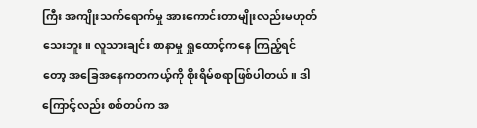ကြီး အကျိုးသက်ရောက်မှု အားကောင်းတာမျိုးလည်းမဟုတ်သေးဘူး။ လူသားချင်း စာနာမှု ရှုထောင့်ကနေ ကြည့်ရင်တော့ အခြေအနေကတကယ့်ကို စိုးရိမ်စရာဖြစ်ပါတယ်။ ဒါကြောင့်လည်း စစ်တပ်က အ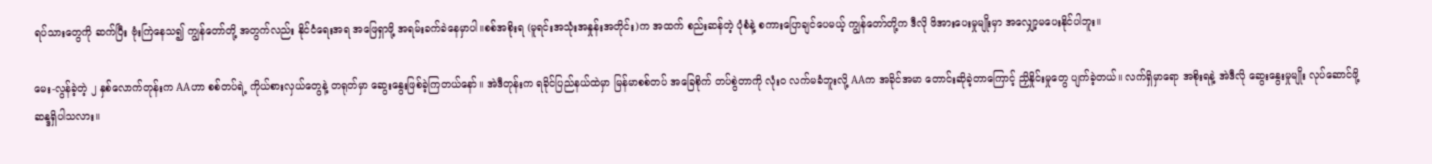ရပ်သားတွေကို ဆက်ပြီး ဗုံးကြဲနေသ၍ ကျွန်တော်တို့ အတွက်လည်း နိုင်ငံရေးအရ အဖြေရှာဖို့ အရမ်းခက်ခဲနေမှာပါ။စစ်အစိုးရ (မူရင်းအသုံးအနှုန်းအတိုင်း)က အထက် စည်းဆန်တဲ့ ပုံစံနဲ့ စကားပြောချင်ပေမယ့် ကျွန်တော်တို့က ဒီလို ဖိအားပေးမှုမျိုးမှာ အလျှော့မပေးနိုင်ပါဘူး။

မေး-လွန်ခဲ့တဲ့ ၂ နှစ်လောက်တုန်းက AAဟာ စစ်တပ်ရဲ့ ကိုယ်စားလှယ်တွေနဲ့ တရုတ်မှာ ဆွေးနွေးဖြစ်ခဲ့ကြတယ်နော်။ အဲဒီတုန်းက ရခိုင်ပြည်နယ်ထဲမှာ မြန်မာစစ်တပ် အခြေစိုက် တပ်စွဲတာကို လုံးဝ လက်မခံဘူးလို့ AAက အခိုင်အမာ တောင်းဆိုခဲ့တာကြောင့် ညှိနှိုင်းမှုတွေ ပျက်ခဲ့တယ်။ လက်ရှိမှာရော အစိုးရနဲ့ အဲဒီလို ဆွေးနွေးမှုမျိုး လုပ်ဆောင်ဖို့ ဆန္ဒရှိပါသလား။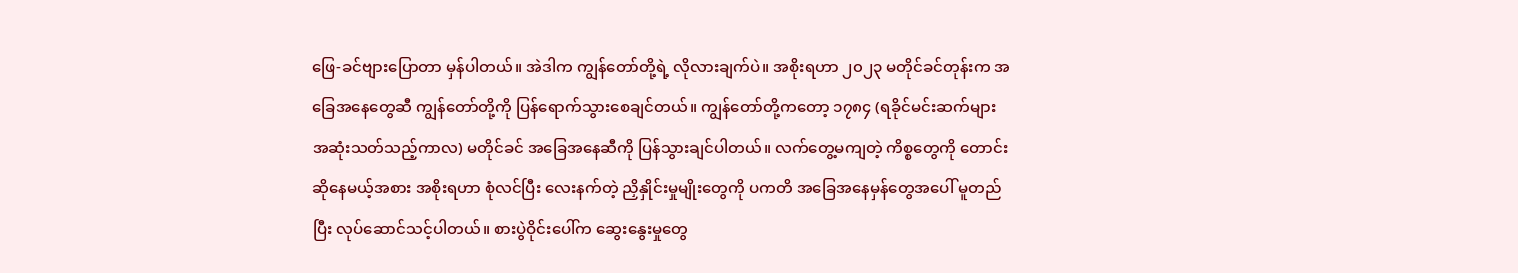ဖြေ-ခင်ဗျားပြောတာ မှန်ပါတယ်။ အဲဒါက ကျွန်တော်တို့ရဲ့ လိုလားချက်ပဲ။ အစိုးရဟာ ၂၀၂၃ မတိုင်ခင်တုန်းက အခြေအနေတွေဆီ ကျွန်တော်တို့ကို ပြန်ရောက်သွားစေချင်တယ်။ ကျွန်တော်တို့ကတော့ ၁၇၈၄ (ရခိုင်မင်းဆက်များ အဆုံးသတ်သည့်ကာလ) မတိုင်ခင် အခြေအနေဆီကို ပြန်သွားချင်ပါတယ်။ လက်တွေ့မကျတဲ့ ကိစ္စတွေကို တောင်းဆိုနေမယ့်အစား အစိုးရဟာ စုံလင်ပြီး လေးနက်တဲ့ ညှိနှိုင်းမှုမျိုးတွေကို ပကတိ အခြေအနေမှန်တွေအပေါ် မူတည်ပြီး လုပ်ဆောင်သင့်ပါတယ်။ စားပွဲဝိုင်းပေါ်က ဆွေးနွေးမှုတွေ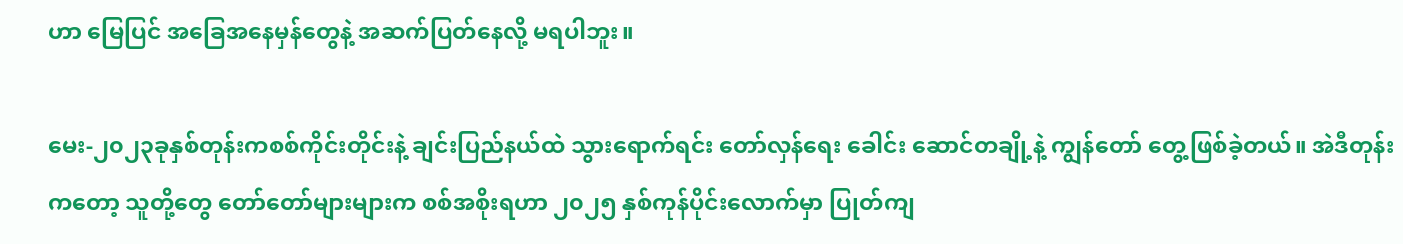ဟာ မြေပြင် အခြေအနေမှန်တွေနဲ့ အဆက်ပြတ်နေလို့ မရပါဘူး။

မေး-၂၀၂၃ခုနှစ်တုန်းကစစ်ကိုင်းတိုင်းနဲ့ ချင်းပြည်နယ်ထဲ သွားရောက်ရင်း တော်လှန်ရေး ခေါင်း ဆောင်တချို့နဲ့ ကျွန်တော် တွေ့ဖြစ်ခဲ့တယ်။ အဲဒီတုန်းကတော့ သူတို့တွေ တော်တော်များများက စစ်အစိုးရဟာ ၂၀၂၅ နှစ်ကုန်ပိုင်းလောက်မှာ ပြုတ်ကျ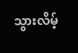သွားလိမ့်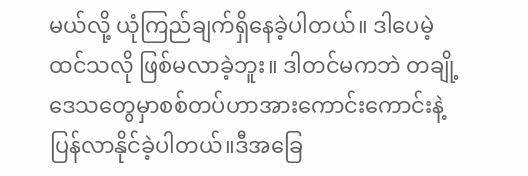မယ်လို့ ယုံကြည်ချက်ရှိနေခဲ့ပါတယ်။ ဒါပေမဲ့ ထင်သလို ဖြစ်မလာခဲ့ဘူး။ ဒါတင်မကဘဲ တချို့ဒေသတွေမှာစစ်တပ်ဟာအားကောင်းကောင်းနဲ့ ပြန်လာနိုင်ခဲ့ပါတယ်။ဒီအခြေ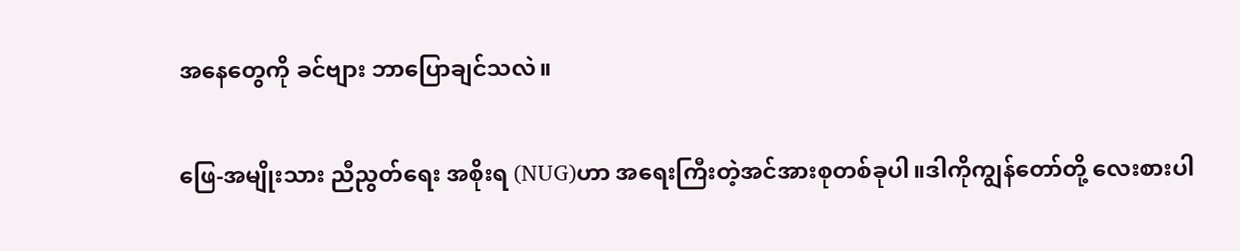အနေတွေကို ခင်ဗျား ဘာပြောချင်သလဲ။

ဖြေ-အမျိုးသား ညီညွတ်ရေး အစိုးရ (NUG)ဟာ အရေးကြီးတဲ့အင်အားစုတစ်ခုပါ။ဒါကိုကျွန်တော်တို့ လေးစားပါ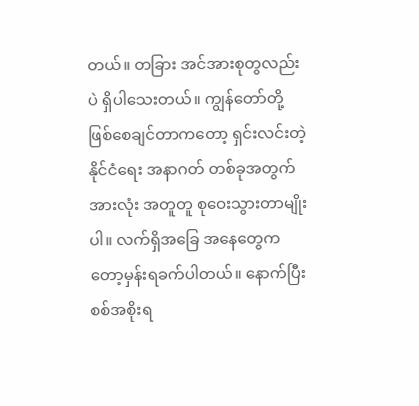တယ်။ တခြား အင်အားစုတွလည်းပဲ ရှိပါသေးတယ်။ ကျွန်တော်တို့ ဖြစ်စေချင်တာကတော့ ရှင်းလင်းတဲ့ နိုင်ငံရေး အနာဂတ် တစ်ခုအတွက် အားလုံး အတူတူ စုဝေးသွားတာမျိုးပါ။ လက်ရှိအခြေ အနေတွေကတော့မှန်းရခက်ပါတယ်။ နောက်ပြီး စစ်အစိုးရ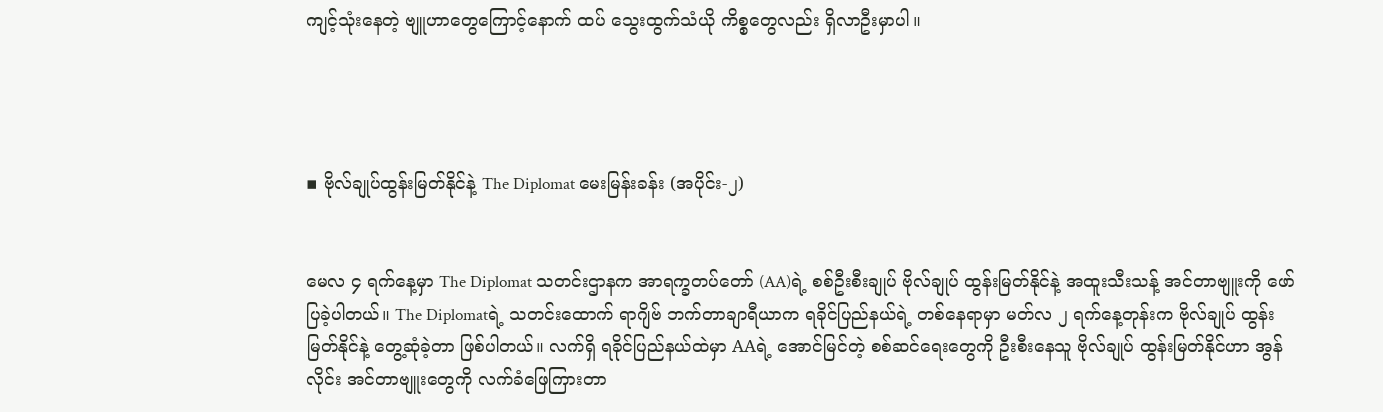ကျင့်သုံးနေတဲ့ ဗျူဟာတွေကြောင့်နောက် ထပ် သွေးထွက်သံယို ကိစ္စတွေလည်း ရှိလာဦးမှာပါ။




▪ ဗိုလ်ချုပ်ထွန်းမြတ်နိုင်နဲ့ The Diplomat မေးမြန်းခန်း (အပိုင်း-၂)


မေလ ၄ ရက်နေ့မှာ The Diplomat သတင်းဌာနက အာရက္ခတပ်တော် (AA)ရဲ့ စစ်ဦးစီးချုပ် ဗိုလ်ချုပ် ထွန်းမြတ်နိုင်နဲ့ အထူးသီးသန့် အင်တာဗျူးကို ဖော်ပြခဲ့ပါတယ်။ The Diplomatရဲ့ သတင်းထောက် ရာဂျိဗ် ဘက်တာချာရီယာက ရခိုင်ပြည်နယ်ရဲ့ တစ်နေရာမှာ မတ်လ ၂ ရက်နေ့တုန်းက ဗိုလ်ချုပ် ထွန်းမြတ်နိုင်နဲ့ တွေ့ဆုံခဲ့တာ ဖြစ်ပါတယ်။ လက်ရှိ ရခိုင်ပြည်နယ်ထဲမှာ AAရဲ့ အောင်မြင်တဲ့ စစ်ဆင်ရေးတွေကို ဦးစီးနေသူ ဗိုလ်ချုပ် ထွန်းမြတ်နိုင်ဟာ အွန်လိုင်း အင်တာဗျူးတွေကို လက်ခံဖြေကြားတာ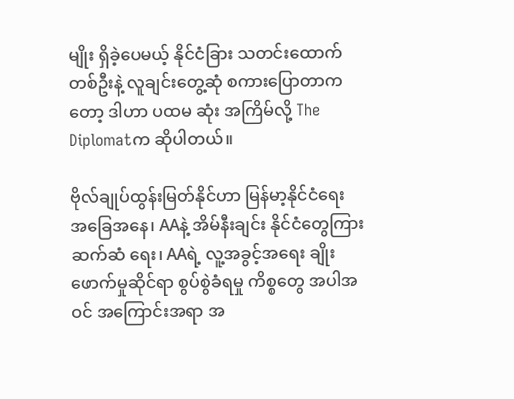မျိုး ရှိခဲ့ပေမယ့် နိုင်ငံခြား သတင်းထောက် တစ်ဦးနဲ့ လူချင်းတွေ့ဆုံ စကားပြောတာကတော့ ဒါဟာ ပထမ ဆုံး အကြိမ်လို့ The Diplomatက ဆိုပါတယ်။

ဗိုလ်ချုပ်ထွန်းမြတ်နိုင်ဟာ မြန်မာ့နိုင်ငံရေး အခြေအနေ၊ AAနဲ့ အိမ်နီးချင်း နိုင်ငံတွေကြား ဆက်ဆံ ရေး၊ AAရဲ့ လူ့အခွင့်အရေး ချိုးဖောက်မှုဆိုင်ရာ စွပ်စွဲခံရမှု ကိစ္စတွေ အပါအဝင် အကြောင်းအရာ အ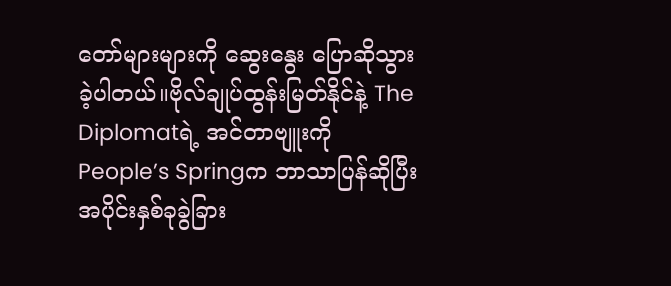တော်များများကို ဆွေးနွေး ပြောဆိုသွားခဲ့ပါတယ်။ဗိုလ်ချုပ်ထွန်းမြတ်နိုင်နဲ့ The Diplomatရဲ့ အင်တာဗျူးကို People’s Springက ဘာသာပြန်ဆိုပြီးအပိုင်းနှစ်ခုခွဲခြား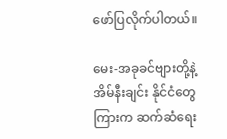ဖော်ပြလိုက်ပါတယ်။

မေး-အခုခင်ဗျားတို့နဲ့ အိမ်နီးချင်း နိုင်ငံတွေကြားက ဆက်ဆံရေး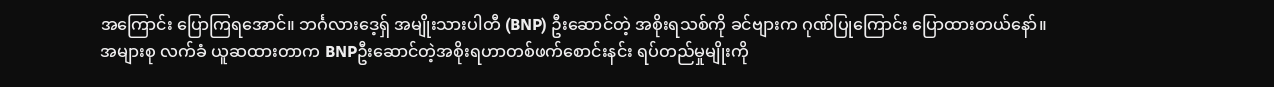အကြောင်း ပြောကြရအောင်။ ဘင်္ဂလားဒေ့ရှ် အမျိုးသားပါတီ (BNP) ဦးဆောင်တဲ့ အစိုးရသစ်ကို ခင်ဗျားက ဂုဏ်ပြုကြောင်း ပြောထားတယ်နော်။ အများစု လက်ခံ ယူဆထားတာက BNPဦးဆောင်တဲ့အစိုးရဟာတစ်ဖက်စောင်းနင်း ရပ်တည်မှုမျိုးကို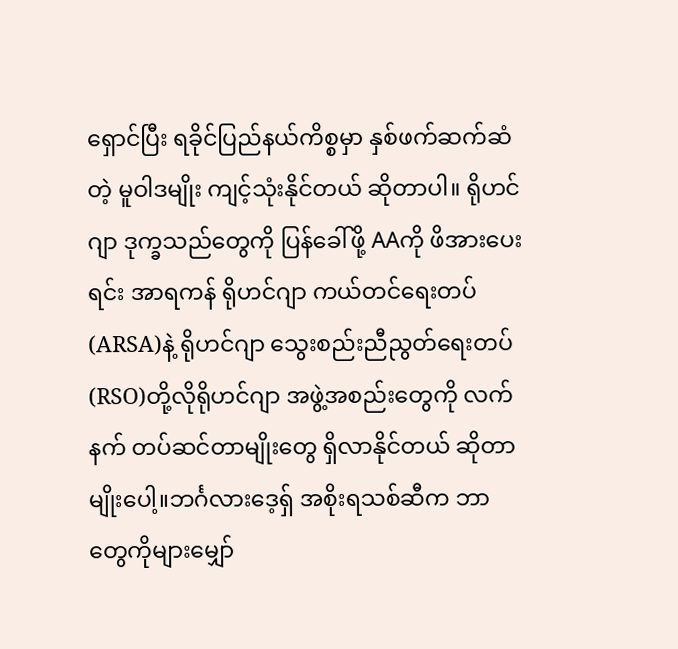ရှောင်ပြီး ရခိုင်ပြည်နယ်ကိစ္စမှာ နှစ်ဖက်ဆက်ဆံတဲ့ မူဝါဒမျိုး ကျင့်သုံးနိုင်တယ် ဆိုတာပါ။ ရိုဟင်ဂျာ ဒုက္ခသည်တွေကို ပြန်ခေါ်ဖို့ AAကို ဖိအားပေးရင်း အာရကန် ရိုဟင်ဂျာ ကယ်တင်ရေးတပ် (ARSA)နဲ့ ရိုဟင်ဂျာ သွေးစည်းညီညွတ်ရေးတပ် (RSO)တို့လိုရိုဟင်ဂျာ အဖွဲ့အစည်းတွေကို လက်နက် တပ်ဆင်တာမျိုးတွေ ရှိလာနိုင်တယ် ဆိုတာမျိုးပေါ့။ဘင်္ဂလားဒေ့ရှ် အစိုးရသစ်ဆီက ဘာတွေကိုများမျှော်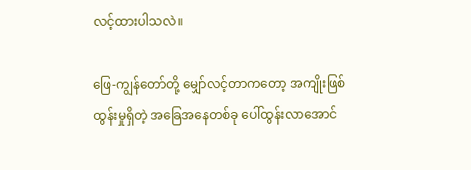လင့်ထားပါသလဲ။

ဖြေ-ကျွန်တော်တို့ မျှော်လင့်တာကတော့ အကျိုးဖြစ်ထွန်းမှုရှိတဲ့ အခြေအနေတစ်ခု ပေါ်ထွန်းလာအောင်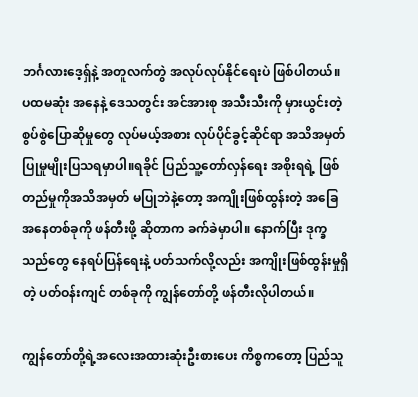ဘင်္ဂလားဒေ့ရှ်နဲ့ အတူလက်တွဲ အလုပ်လုပ်နိုင်ရေးပဲ ဖြစ်ပါတယ်။ ပထမဆုံး အနေနဲ့ ဒေသတွင်း အင်အားစု အသီးသီးကို မှားယွင်းတဲ့ စွပ်စွဲပြောဆိုမှုတွေ လုပ်မယ့်အစား လုပ်ပိုင်ခွင့်ဆိုင်ရာ အသိအမှတ်ပြုမှုမျိုးပြသရမှာပါ။ရခိုင် ပြည်သူ့တော်လှန်ရေး အစိုးရရဲ့ ဖြစ်တည်မှုကိုအသိအမှတ် မပြုဘဲနဲ့တော့ အကျိုးဖြစ်ထွန်းတဲ့ အခြေအနေတစ်ခုကို ဖန်တီးဖို့ ဆိုတာက ခက်ခဲမှာပါ။ နောက်ပြီး ဒုက္ခသည်တွေ နေရပ်ပြန်ရေးနဲ့ ပတ်သက်လို့လည်း အကျိုးဖြစ်ထွန်းမှုရှိတဲ့ ပတ်ဝန်းကျင် တစ်ခုကို ကျွန်တော်တို့ ဖန်တီးလိုပါတယ်။

ကျွန်တော်တို့ရဲ့အလေးအထားဆုံးဦးစားပေး ကိစ္စကတော့ ပြည်သူ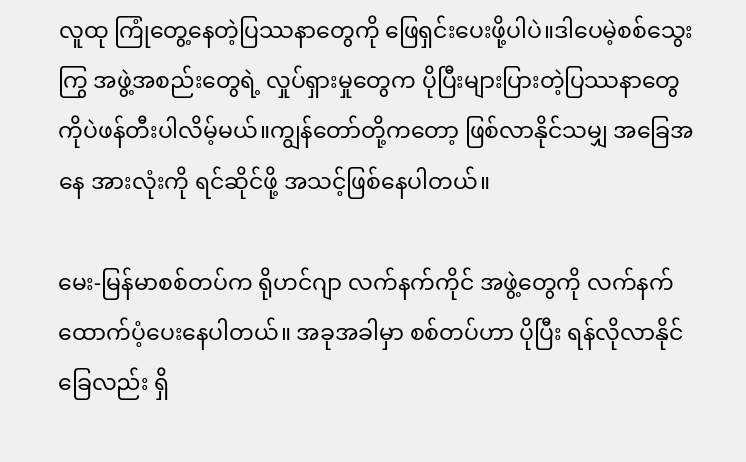လူထု ကြုံတွေ့နေတဲ့ပြဿနာတွေကို ဖြေရှင်းပေးဖို့ပါပဲ။ဒါပေမဲ့စစ်သွေးကြွ အဖွဲ့အစည်းတွေရဲ့ လှုပ်ရှားမှုတွေက ပိုပြီးများပြားတဲ့ပြဿနာတွေကိုပဲဖန်တီးပါလိမ့်မယ်။ကျွန်တော်တို့ကတော့ ဖြစ်လာနိုင်သမျှ အခြေအနေ အားလုံးကို ရင်ဆိုင်ဖို့ အသင့်ဖြစ်နေပါတယ်။

မေး-မြန်မာစစ်တပ်က ရိုဟင်ဂျာ လက်နက်ကိုင် အဖွဲ့တွေကို လက်နက် ထောက်ပံ့ပေးနေပါတယ်။ အခုအခါမှာ စစ်တပ်ဟာ ပိုပြီး ရန်လိုလာနိုင်ခြေလည်း ရှိ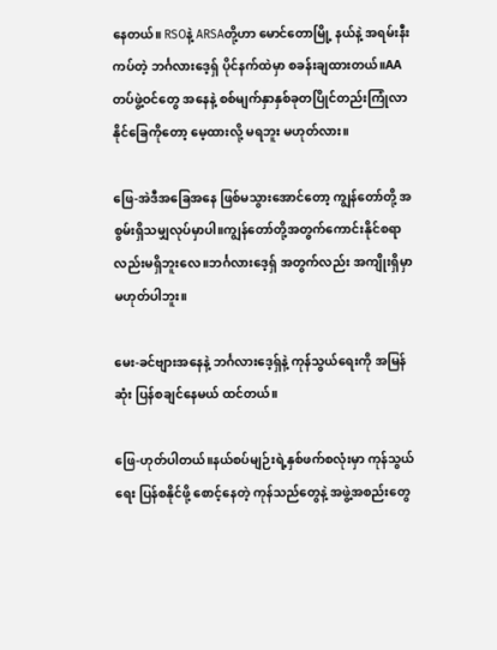နေတယ်။ RSOနဲ့ ARSAတို့ဟာ မောင်တောမြို့ နယ်နဲ့ အရမ်းနီးကပ်တဲ့ ဘင်္ဂလားဒေ့ရှ် ပိုင်နက်ထဲမှာ စခန်းချထားတယ်။AA တပ်ဖွဲ့ဝင်တွေ အနေနဲ့ စစ်မျက်နှာနှစ်ခုတပြိုင်တည်းကြုံလာနိုင်ခြေကိုတော့ မေ့ထားလို့ မရဘူး မဟုတ်လား။

ဖြေ-အဲဒီအခြေအနေ ဖြစ်မသွားအောင်တော့ ကျွန်တော်တို့ အစွမ်းရှိသမျှလုပ်မှာပါ။ကျွန်တော်တို့အတွက်ကောင်းနိုင်စရာလည်းမရှိဘူးလေ။ဘင်္ဂလားဒေ့ရှ် အတွက်လည်း အကျိုးရှိမှာ မဟုတ်ပါဘူး။

မေး-ခင်ဗျားအနေနဲ့ ဘင်္ဂလားဒေ့ရှ်နဲ့ ကုန်သွယ်ရေးကို အမြန်ဆုံး ပြန်စချင်နေမယ် ထင်တယ်။

ဖြေ-ဟုတ်ပါတယ်။နယ်စပ်မျဉ်းရဲ့နှစ်ဖက်စလုံးမှာ ကုန်သွယ်ရေး ပြန်စနိုင်ဖို့ စောင့်နေတဲ့ ကုန်သည်တွေနဲ့ အဖွဲ့အစည်းတွေ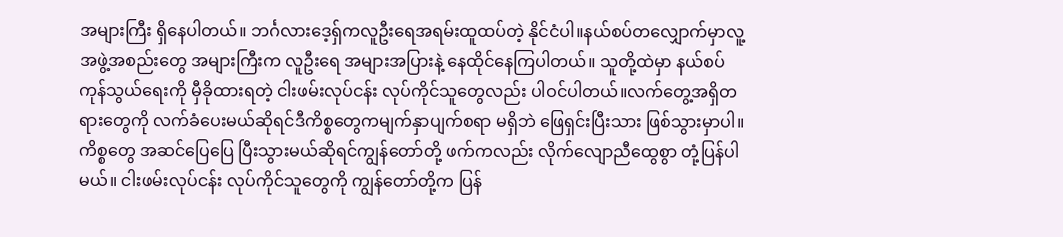အများကြီး ရှိနေပါတယ်။ ဘင်္ဂလားဒေ့ရှ်ကလူဦးရေအရမ်းထူထပ်တဲ့ နိုင်ငံပါ။နယ်စပ်တလျှောက်မှာလူ့အဖွဲ့အစည်းတွေ အများကြီးက လူဦးရေ အများအပြားနဲ့ နေထိုင်နေကြပါတယ်။ သူတို့ထဲမှာ နယ်စပ်ကုန်သွယ်ရေးကို မှီခိုထားရတဲ့ ငါးဖမ်းလုပ်ငန်း လုပ်ကိုင်သူတွေလည်း ပါဝင်ပါတယ်။လက်တွေ့အရှိတရားတွေကို လက်ခံပေးမယ်ဆိုရင်ဒီကိစ္စတွေကမျက်နှာပျက်စရာ မရှိဘဲ ဖြေရှင်းပြီးသား ဖြစ်သွားမှာပါ။ ကိစ္စတွေ အဆင်ပြေပြေ ပြီးသွားမယ်ဆိုရင်ကျွန်တော်တို့ ဖက်ကလည်း လိုက်လျောညီထွေစွာ တုံ့ပြန်ပါမယ်။ ငါးဖမ်းလုပ်ငန်း လုပ်ကိုင်သူတွေကို ကျွန်တော်တို့က ပြန်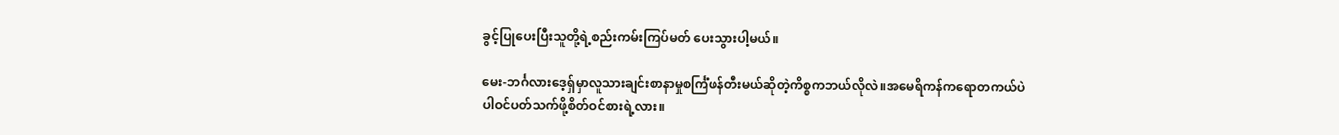ခွင့်ပြုပေးပြီးသူတို့ရဲ့စည်းကမ်းကြပ်မတ် ပေးသွားပါ့မယ်။

မေး-ဘင်္ဂလားဒေ့ရှ်မှာလူသားချင်းစာနာမှုစင်္ကြံဖန်တီးမယ်ဆိုတဲ့ကိစ္စကဘယ်လိုလဲ။အမေရိကန်ကရောတကယ်ပဲပါဝင်ပတ်သက်ဖို့စိတ်ဝင်စားရဲ့လား။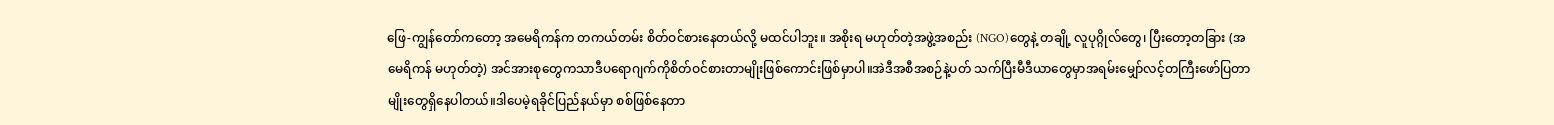ဖြေ-ကျွန်တော်ကတော့ အမေရိကန်က တကယ်တမ်း စိတ်ဝင်စားနေတယ်လို့ မထင်ပါဘူး။ အစိုးရ မဟုတ်တဲ့အဖွဲ့အစည်း (NGO)တွေနဲ့ တချို့ လူပုဂ္ဂိုလ်တွေ၊ ပြီးတော့တခြား (အမေရိကန် မဟုတ်တဲ့) အင်အားစုတွေကသာဒီပရောဂျက်ကိုစိတ်ဝင်စားတာမျိုးဖြစ်ကောင်းဖြစ်မှာပါ။အဲဒီအစီအစဉ်နဲ့ပတ် သက်ပြီးမီဒီယာတွေမှာအရမ်းမျှော်လင့်တကြီးဖော်ပြတာမျိုးတွေရှိနေပါတယ်။ဒါပေမဲ့ရခိုင်ပြည်နယ်မှာ စစ်ဖြစ်နေတာ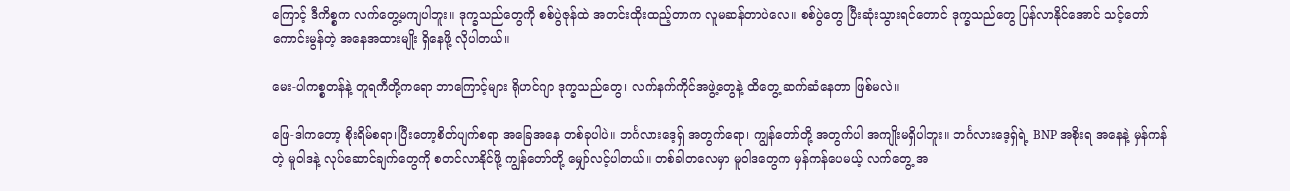ကြောင့် ဒီကိစ္စက လက်တွေ့မကျပါဘူး။ ဒုက္ခသည်တွေကို စစ်ပွဲဇုန်ထဲ အတင်းထိုးထည့်တာက လူမဆန်တာပဲလေ။ စစ်ပွဲတွေ ပြီးဆုံးသွားရင်တောင် ဒုက္ခသည်တွေ ပြန်လာနိုင်အောင် သင့်တော်ကောင်းမွန်တဲ့ အနေအထားမျိုး ရှိနေဖို့ လိုပါတယ်။

မေး-ပါကစ္စတန်နဲ့ တူရကီတို့ကရော ဘာကြောင့်များ ရိုဟင်ဂျာ ဒုက္ခသည်တွေ၊ လက်နက်ကိုင်အဖွဲ့တွေနဲ့ ထိတွေ့ ဆက်ဆံနေတာ ဖြစ်မလဲ။

ဖြေ-ဒါကတော့ စိုးရိမ်စရာ၊ပြီးတော့စိတ်ပျက်စရာ အခြေအနေ တစ်ခုပါပဲ။ ဘင်္ဂလားဒေ့ရှ် အတွက်ရော၊ ကျွန်တော်တို့ အတွက်ပါ အကျိုးမရှိပါဘူး။ ဘင်္ဂလားဒေ့ရှ်ရဲ့ BNP အစိုးရ အနေနဲ့ မှန်ကန်တဲ့ မူဝါဒနဲ့ လုပ်ဆောင်ချက်တွေကို စတင်လာနိုင်ဖို့ ကျွန်တော်တို့ မျှော်လင့်ပါတယ်။ တစ်ခါတလေမှာ မူဝါဒတွေက မှန်ကန်ပေမယ့် လက်တွေ့ အ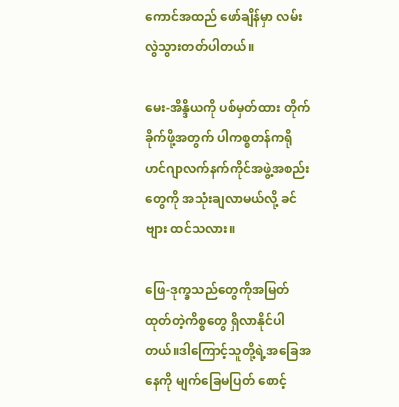ကောင်အထည် ဖော်ချိန်မှာ လမ်းလွဲသွားတတ်ပါတယ်။

မေး-အိန္ဒိယကို ပစ်မှတ်ထား တိုက်ခိုက်ဖို့အတွက် ပါကစ္စတန်ကရိုဟင်ဂျာလက်နက်ကိုင်အဖွဲ့အစည်းတွေကို အသုံးချလာမယ်လို့ ခင်ဗျား ထင်သလား။

ဖြေ-ဒုက္ခသည်တွေကိုအမြတ်ထုတ်တဲ့ကိစ္စတွေ ရှိလာနိုင်ပါတယ်။ဒါကြောင့်သူတို့ရဲ့အခြေအနေကို မျက်ခြေမပြတ် စောင့်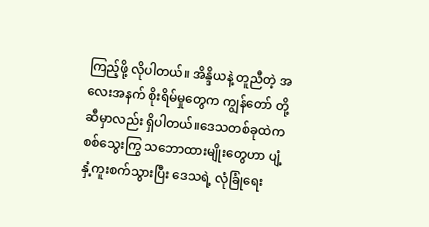ကြည့်ဖို့ လိုပါတယ်။ အိန္ဒိယနဲ့ တူညီတဲ့ အလေးအနက် စိုးရိမ်မှုတွေက ကျွန်တော် တို့ဆီမှာလည်း ရှိပါတယ်။ဒေသတစ်ခုထဲက စစ်သွေးကြွ သဘောထားမျိုးတွေဟာ ပျံ့နှံ့ကူးစက်သွားပြီး ဒေသရဲ့ လုံခြုံရေး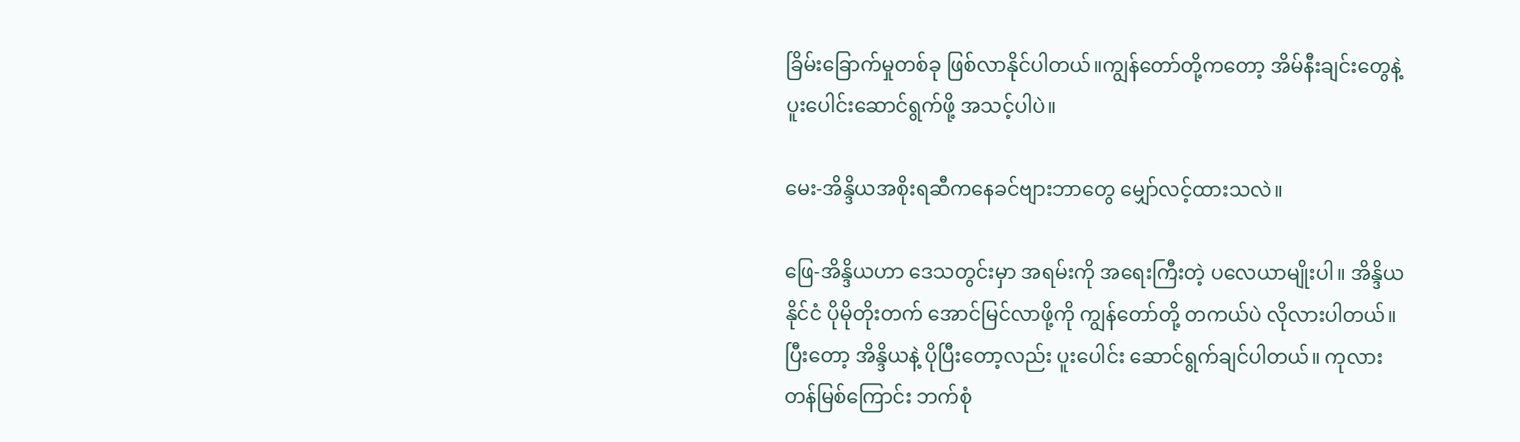ခြိမ်းခြောက်မှုတစ်ခု ဖြစ်လာနိုင်ပါတယ်။ကျွန်တော်တို့ကတော့ အိမ်နီးချင်းတွေနဲ့ ပူးပေါင်းဆောင်ရွက်ဖို့ အသင့်ပါပဲ။

မေး-အိန္ဒိယအစိုးရဆီကနေခင်ဗျားဘာတွေ မျှော်လင့်ထားသလဲ။

ဖြေ-အိန္ဒိယဟာ ဒေသတွင်းမှာ အရမ်းကို အရေးကြီးတဲ့ ပလေယာမျိုးပါ။ အိန္ဒိယနိုင်ငံ ပိုမိုတိုးတက် အောင်မြင်လာဖို့ကို ကျွန်တော်တို့ တကယ်ပဲ လိုလားပါတယ်။ ပြီးတော့ အိန္ဒိယနဲ့ ပိုပြီးတော့လည်း ပူးပေါင်း ဆောင်ရွက်ချင်ပါတယ်။ ကုလားတန်မြစ်ကြောင်း ဘက်စုံ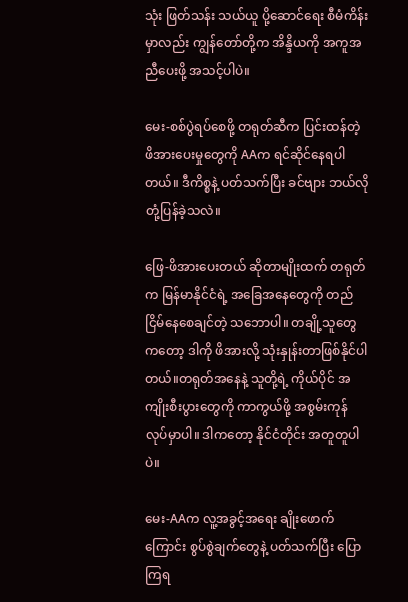သုံး ဖြတ်သန်း သယ်ယူ ပို့ဆောင်ရေး စီမံကိန်းမှာလည်း ကျွန်တော်တို့က အိန္ဒိယကို အကူအညီပေးဖို့ အသင့်ပါပဲ။

မေး-စစ်ပွဲရပ်စေဖို့ တရုတ်ဆီက ပြင်းထန်တဲ့ ဖိအားပေးမှုတွေကို AAက ရင်ဆိုင်နေရပါတယ်။ ဒီကိစ္စနဲ့ ပတ်သက်ပြီး ခင်ဗျား ဘယ်လို တုံ့ပြန်ခဲ့သလဲ။

ဖြေ-ဖိအားပေးတယ် ဆိုတာမျိုးထက် တရုတ်က မြန်မာနိုင်ငံရဲ့ အခြေအနေတွေကို တည်ငြိမ်နေစေချင်တဲ့ သဘောပါ။ တချို့သူတွေကတော့ ဒါကို ဖိအားလို့ သုံးနှုန်းတာဖြစ်နိုင်ပါတယ်။တရုတ်အနေနဲ့ သူတို့ရဲ့ ကိုယ်ပိုင် အကျိုးစီးပွားတွေကို ကာကွယ်ဖို့ အစွမ်းကုန် လုပ်မှာပါ။ ဒါကတော့ နိုင်ငံတိုင်း အတူတူပါပဲ။

မေး-AAက လူ့အခွင့်အရေး ချိုးဖောက်ကြောင်း စွပ်စွဲချက်တွေနဲ့ ပတ်သက်ပြီး ပြောကြရ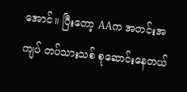အောင်။ ပြီးတော့ AAက အတင်းအကျပ် တပ်သားသစ် စုဆောင်းနေတယ်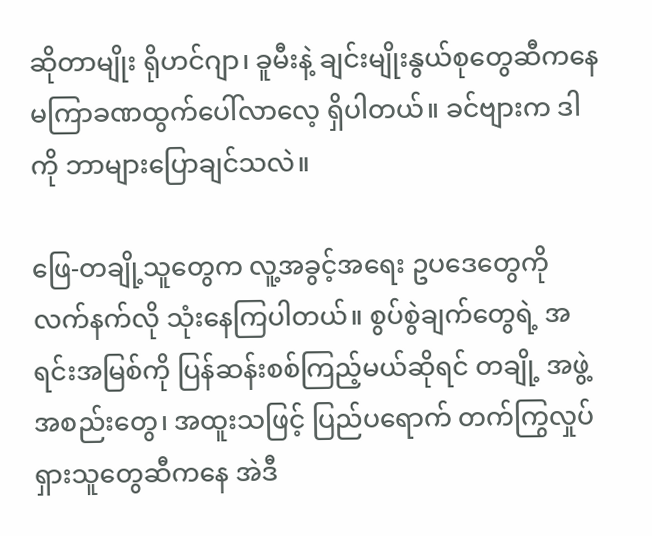ဆိုတာမျိုး ရိုဟင်ဂျာ၊ ခူမီးနဲ့ ချင်းမျိုးနွယ်စုတွေဆီကနေမကြာခဏထွက်ပေါ်လာလေ့ ရှိပါတယ်။ ခင်ဗျားက ဒါကို ဘာများပြောချင်သလဲ။

ဖြေ-တချို့သူတွေက လူ့အခွင့်အရေး ဥပဒေတွေကို လက်နက်လို သုံးနေကြပါတယ်။ စွပ်စွဲချက်တွေရဲ့ အရင်းအမြစ်ကို ပြန်ဆန်းစစ်ကြည့်မယ်ဆိုရင် တချို့ အဖွဲ့အစည်းတွေ၊ အထူးသဖြင့် ပြည်ပရောက် တက်ကြွလှုပ်ရှားသူတွေဆီကနေ အဲဒီ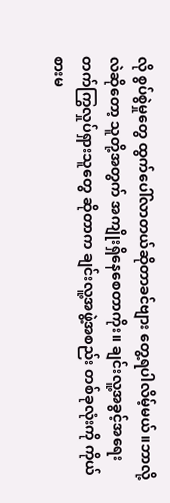လို စွပ်စွဲမှုတွေ ထွက်ပေါ်လာတယ်ဆိုတာခင်ဗျား တွေ့ရပါလိမ့်မယ်။ဘာလို့လဲဆိုတော့ သူတို့အတွက် အကျိုးရှိနေစေတာကိုး။ ချင်းလူ့အခွင့်အရေး တက်ကြွလှုပ်ရှားသူတွေ ဆိုတာက ချင်းလူ့အဖွဲ့အစည်း တစ်ခုလုံးကို ကိုယ်စားမ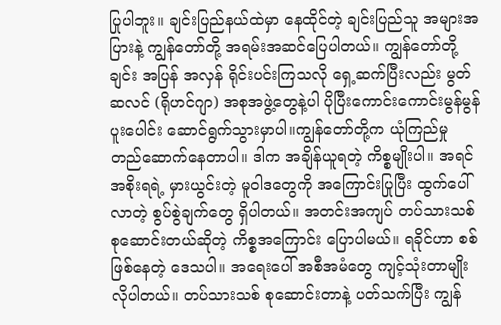ပြုပါဘူး။ ချင်းပြည်နယ်ထဲမှာ နေထိုင်တဲ့ ချင်းပြည်သူ အများအပြားနဲ့ ကျွန်တော်တို့ အရမ်းအဆင်ပြေပါတယ်။ ကျွန်တော်တို့ချင်း အပြန် အလှန် ရိုင်းပင်းကြသလို ရှေ့ဆက်ပြီးလည်း မွတ်ဆလင် (ရိုဟင်ဂျာ) အစုအဖွဲ့တွေနဲ့ပါ ပိုပြီးကောင်းကောင်းမွန်မွန်ပူးပေါင်း ဆောင်ရွက်သွားမှာပါ။ကျွန်တော်တို့က ယုံကြည်မှု တည်ဆောက်နေတာပါ။ ဒါက အချိန်ယူရတဲ့ ကိစ္စမျိုးပါ။ အရင်အစိုးရရဲ့ မှားယွင်းတဲ့ မူဝါဒတွေကို အကြောင်းပြုပြီး ထွက်ပေါ်လာတဲ့ စွပ်စွဲချက်တွေ ရှိပါတယ်။ အတင်းအကျပ် တပ်သားသစ် စုဆောင်းတယ်ဆိုတဲ့ ကိစ္စအကြောင်း ပြောပါမယ်။ ရခိုင်ဟာ စစ်ဖြစ်နေတဲ့ ဒေသပါ။ အရေးပေါ် အစီအမံတွေ ကျင့်သုံးတာမျိုး လိုပါတယ်။ တပ်သားသစ် စုဆောင်းတာနဲ့ ပတ်သက်ပြီး ကျွန်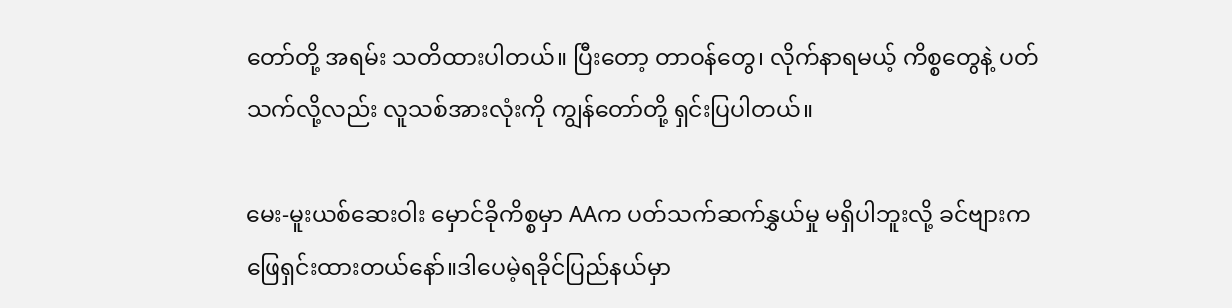တော်တို့ အရမ်း သတိထားပါတယ်။ ပြီးတော့ တာဝန်တွေ၊ လိုက်နာရမယ့် ကိစ္စတွေနဲ့ ပတ်သက်လို့လည်း လူသစ်အားလုံးကို ကျွန်တော်တို့ ရှင်းပြပါတယ်။

မေး-မူးယစ်ဆေးဝါး မှောင်ခိုကိစ္စမှာ AAက ပတ်သက်ဆက်နွှယ်မှု မရှိပါဘူးလို့ ခင်ဗျားက ဖြေရှင်းထားတယ်နော်။ဒါပေမဲ့ရခိုင်ပြည်နယ်မှာ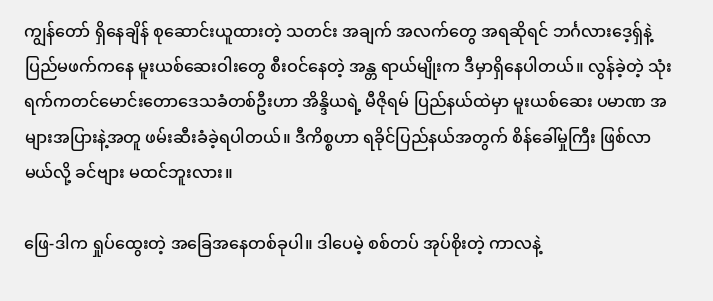ကျွန်တော် ရှိနေချိန် စုဆောင်းယူထားတဲ့ သတင်း အချက် အလက်တွေ အရဆိုရင် ဘင်္ဂလားဒေ့ရှ်နဲ့ ပြည်မဖက်ကနေ မူးယစ်ဆေးဝါးတွေ စီးဝင်နေတဲ့ အန္တ ရာယ်မျိုးက ဒီမှာရှိနေပါတယ်။ လွန်ခဲ့တဲ့ သုံးရက်ကတင်မောင်းတောဒေသခံတစ်ဦးဟာ အိန္ဒိယရဲ့ မီဇိုရမ် ပြည်နယ်ထဲမှာ မူးယစ်ဆေး ပမာဏ အများအပြားနဲ့အတူ ဖမ်းဆီးခံခဲ့ရပါတယ်။ ဒီကိစ္စဟာ ရခိုင်ပြည်နယ်အတွက် စိန်ခေါ်မှုကြီး ဖြစ်လာမယ်လို့ ခင်ဗျား မထင်ဘူးလား။

ဖြေ-ဒါက ရှုပ်ထွေးတဲ့ အခြေအနေတစ်ခုပါ။ ဒါပေမဲ့ စစ်တပ် အုပ်စိုးတဲ့ ကာလနဲ့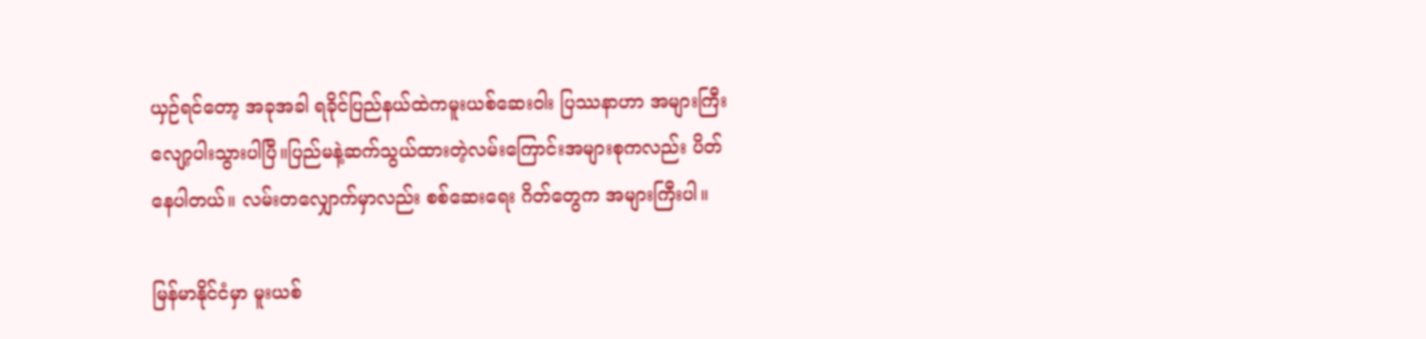ယှဉ်ရင်တော့ အခုအခါ ရခိုင်ပြည်နယ်ထဲကမူးယစ်ဆေးဝါး ပြဿနာဟာ အများကြီးလျော့ပါးသွားပါပြီ။ပြည်မနဲ့ဆက်သွယ်ထားတဲ့လမ်းကြောင်းအများစုကလည်း ပိတ်နေပါတယ်။ လမ်းတလျှောက်မှာလည်း စစ်ဆေးရေး ဂိတ်တွေက အများကြီးပါ။

မြန်မာနိုင်ငံမှာ မူးယစ်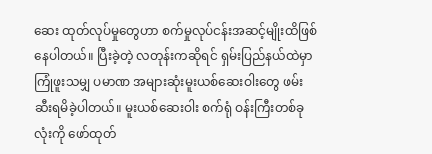ဆေး ထုတ်လုပ်မှုတွေဟာ စက်မှုလုပ်ငန်းအဆင့်မျိုးထိဖြစ်နေပါတယ်။ ပြီးခဲ့တဲ့ လတုန်းကဆိုရင် ရှမ်းပြည်နယ်ထဲမှာ ကြုံဖူးသမျှ ပမာဏ အများဆုံးမူးယစ်ဆေးဝါးတွေ ဖမ်းဆီးရမိခဲ့ပါတယ်။ မူးယစ်ဆေးဝါး စက်ရုံ ဝန်းကြီးတစ်ခုလုံးကို ဖော်ထုတ်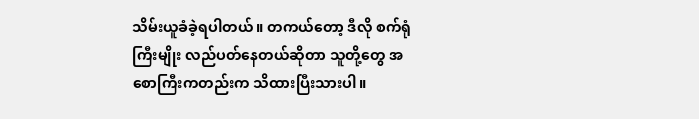သိမ်းယူခံခဲ့ရပါတယ်။ တကယ်တော့ ဒီလို စက်ရုံကြီးမျိုး လည်ပတ်နေတယ်ဆိုတာ သူတို့တွေ အစောကြီးကတည်းက သိထားပြီးသားပါ။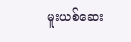မူးယစ်ဆေး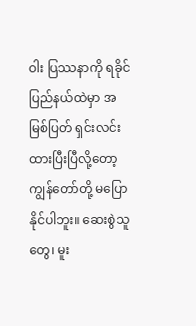ဝါး ပြဿနာကို ရခိုင်ပြည်နယ်ထဲမှာ အမြစ်ပြတ် ရှင်းလင်းထားပြီးပြီလို့တော့ ကျွန်တော်တို့ မပြောနိုင်ပါဘူး။ ဆေးစွဲသူတွေ၊ မူး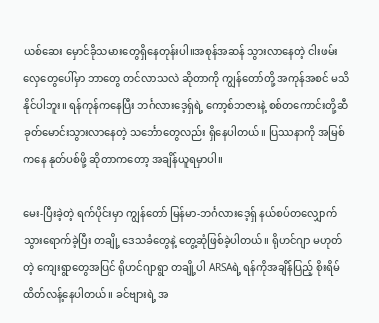ယစ်ဆေး မှောင်ခိုသမားတွေရှိနေတုန်းပါ။အစုန်အဆန် သွားလာနေတဲ့ ငါးဖမ်းလှေတွေပေါ်မှာ ဘာတွေ တင်လာသလဲ ဆိုတာကို ကျွန်တော်တို့ အကုန်အစင် မသိနိုင်ပါဘူး။ ရန်ကုန်ကနေပြီး ဘင်္ဂလားဒေ့ရှ်ရဲ့ ကော့စ်ဘဇားနဲ့ စစ်တကောင်းတို့ဆီ ခုတ်မောင်းသွားလာနေတဲ့ သင်္ဘောတွေလည်း ရှိနေပါတယ်။ ပြဿနာကို အမြစ်ကနေ နုတ်ပစ်ဖို့ ဆိုတာကတော့ အချိန်ယူရမှာပါ။

မေး-ပြီးခဲ့တဲ့ ရက်ပိုင်းမှာ ကျွန်တော် မြန်မာ-ဘင်္ဂလားဒေ့ရှ် နယ်စပ်တလျှောက် သွားရောက်ခဲ့ပြီး တချို့ ဒေသခံတွေနဲ့ တွေ့ဆုံဖြစ်ခဲ့ပါတယ်။ ရိုဟင်ဂျာ မဟုတ်တဲ့ ကျေးရွာတွေအပြင် ရိုဟင်ဂျာရွာ တချို့ပါ ARSAရဲ့ ရန်ကိုအချိန်ပြည့် စိုးရိမ် ထိတ်လန့်နေပါတယ်။ ခင်ဗျားရဲ့ အ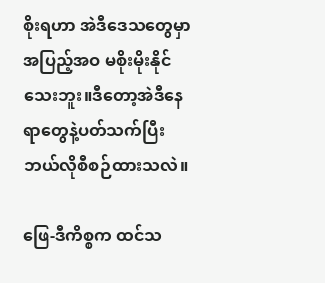စိုးရဟာ အဲဒီဒေသတွေမှာ အပြည့်အဝ မစိုးမိုးနိုင်သေးဘူး။ဒီတော့အဲဒီနေရာတွေနဲ့ပတ်သက်ပြီးဘယ်လိုစီစဉ်ထားသလဲ။

ဖြေ-ဒီကိစ္စက ထင်သ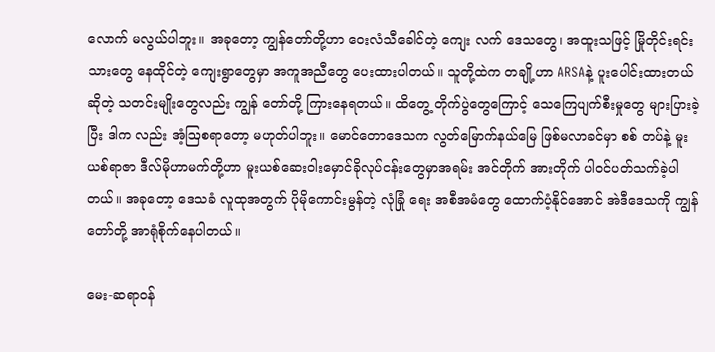လောက် မလွယ်ပါဘူး။ အခုတော့ ကျွန်တော်တို့ဟာ ဝေးလံသီခေါင်တဲ့ ကျေး လက် ဒေသတွေ၊ အထူးသဖြင့် မြိုတိုင်းရင်းသားတွေ နေထိုင်တဲ့ ကျေးရွာတွေမှာ အကူအညီတွေ ပေးထားပါတယ်။ သူတို့ထဲက တချို့ဟာ ARSAနဲ့ ပူးပေါင်းထားတယ်ဆိုတဲ့ သတင်းမျိုးတွေလည်း ကျွန် တော်တို့ ကြားနေရတယ်။ ထိတွေ့ တိုက်ပွဲတွေကြောင့် သေကြေပျက်စီးမှုတွေ များပြားခဲ့ပြီး ဒါက လည်း အံ့ဩစရာတော့ မဟုတ်ပါဘူး။ မောင်တောဒေသက လွတ်မြောက်နယ်မြေ ဖြစ်မလာခင်မှာ စစ် တပ်နဲ့ မူးယစ်ရာဇာ ဒီလ်မိုဟာမက်တို့ဟာ မူးယစ်ဆေးဝါးမှောင်ခိုလုပ်ငန်းတွေမှာအရမ်း အင်တိုက် အားတိုက် ပါဝင်ပတ်သက်ခဲ့ပါတယ်။ အခုတော့ ဒေသခံ လူထုအတွက် ပိုမိုကောင်းမွန်တဲ့ လုံခြုံ ရေး အစီအမံတွေ ထောက်ပံ့နိုင်အောင် အဲဒီဒေသကို ကျွန်တော်တို့ အာရုံစိုက်နေပါတယ်။

မေး-ဆရာဝန်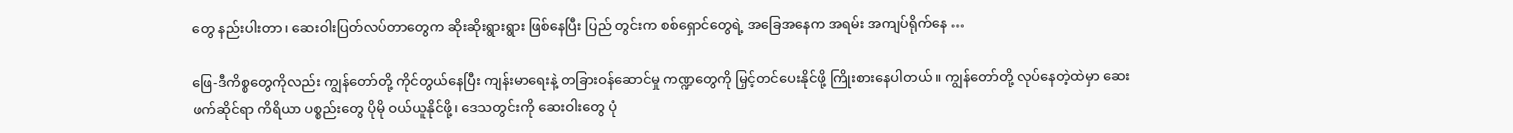တွေ နည်းပါးတာ၊ ဆေးဝါးပြတ်လပ်တာတွေက ဆိုးဆိုးရွားရွား ဖြစ်နေပြီး ပြည် တွင်းက စစ်ရှောင်တွေရဲ့ အခြေအနေက အရမ်း အကျပ်ရိုက်နေ …

ဖြေ-ဒီကိစ္စတွေကိုလည်း ကျွန်တော်တို့ ကိုင်တွယ်နေပြီး ကျန်းမာရေးနဲ့ တခြားဝန်ဆောင်မှု ကဏ္ဍတွေကို မြှင့်တင်ပေးနိုင်ဖို့ ကြိုးစားနေပါတယ်။ ကျွန်တော်တို့ လုပ်နေတဲ့ထဲမှာ ဆေးဖက်ဆိုင်ရာ ကိရိယာ ပစ္စည်းတွေ ပိုမို ဝယ်ယူနိုင်ဖို့၊ ဒေသတွင်းကို ဆေးဝါးတွေ ပုံ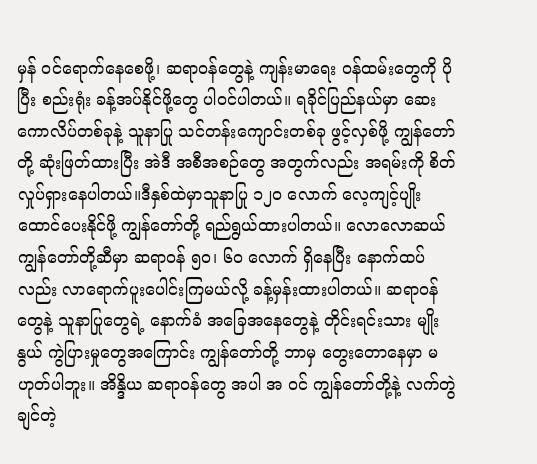မှန် ဝင်ရောက်နေစေဖို့၊ ဆရာဝန်တွေနဲ့ ကျန်းမာရေး ဝန်ထမ်းတွေကို ပိုပြီး စည်းရုံး ခန့်အပ်နိုင်ဖို့တွေ ပါဝင်ပါတယ်။ ရခိုင်ပြည်နယ်မှာ ဆေးကောလိပ်တစ်ခုနဲ့ သူနာပြု သင်တန်းကျောင်းတစ်ခု ဖွင့်လှစ်ဖို့ ကျွန်တော်တို့ ဆုံးဖြတ်ထားပြီး အဲဒီ အစီအစဉ်တွေ အတွက်လည်း အရမ်းကို စိတ်လှုပ်ရှားနေပါတယ်။ဒီနှစ်ထဲမှာသူနာပြု ၁၂၀ လောက် လေ့ကျင့်ပျိုးထောင်ပေးနိုင်ဖို့ ကျွန်တော်တို့ ရည်ရွယ်ထားပါတယ်။ လောလောဆယ် ကျွန်တော်တို့ဆီမှာ ဆရာဝန် ၅၀၊ ၆၀ လောက် ရှိနေပြီး နောက်ထပ်လည်း လာရောက်ပူးပေါင်းကြမယ်လို့ ခန့်မှန်းထားပါတယ်။ ဆရာဝန်တွေနဲ့ သူနာပြုတွေရဲ့ နောက်ခံ အခြေအနေတွေနဲ့ တိုင်းရင်းသား မျိုးနွယ် ကွဲပြားမှုတွေအကြောင်း ကျွန်တော်တို့ ဘာမှ တွေးတောနေမှာ မဟုတ်ပါဘူး။ အိန္ဒိယ ဆရာဝန်တွေ အပါ အ ဝင် ကျွန်တော်တို့နဲ့ လက်တွဲချင်တဲ့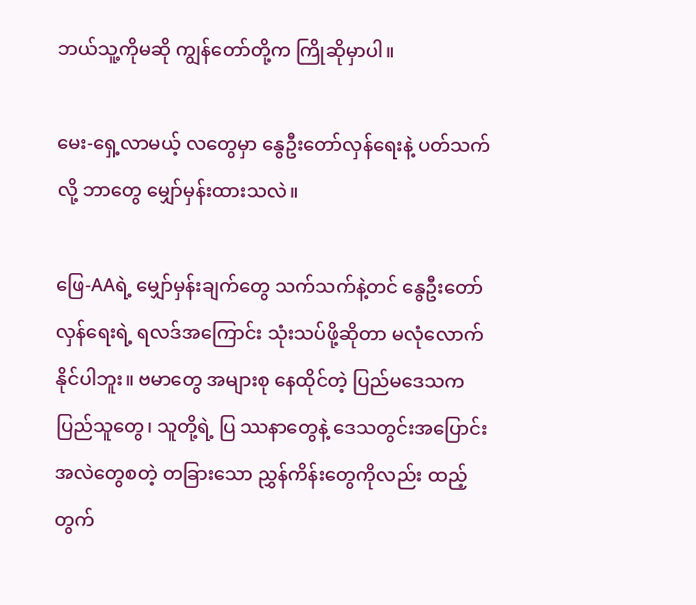ဘယ်သူ့ကိုမဆို ကျွန်တော်တို့က ကြိုဆိုမှာပါ။

မေး-ရှေ့လာမယ့် လတွေမှာ နွေဦးတော်လှန်ရေးနဲ့ ပတ်သက်လို့ ဘာတွေ မျှော်မှန်းထားသလဲ။

ဖြေ-AAရဲ့ မျှော်မှန်းချက်တွေ သက်သက်နဲ့တင် နွေဦးတော်လှန်ရေးရဲ့ ရလဒ်အကြောင်း သုံးသပ်ဖို့ဆိုတာ မလုံလောက်နိုင်ပါဘူး။ ဗမာတွေ အများစု နေထိုင်တဲ့ ပြည်မဒေသက ပြည်သူတွေ၊ သူတို့ရဲ့ ပြ ဿနာတွေနဲ့ ဒေသတွင်းအပြောင်းအလဲတွေစတဲ့ တခြားသော ညွှန်ကိန်းတွေကိုလည်း ထည့်တွက်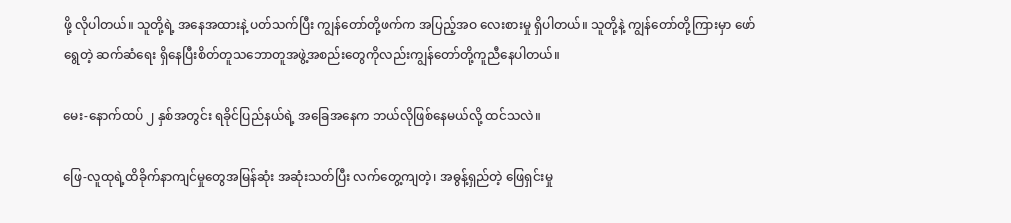ဖို့ လိုပါတယ်။ သူတို့ရဲ့ အနေအထားနဲ့ ပတ်သက်ပြီး ကျွန်တော်တို့ဖက်က အပြည့်အဝ လေးစားမှု ရှိပါတယ်။ သူတို့နဲ့ ကျွန်တော်တို့ကြားမှာ ဖော်ရွေတဲ့ ဆက်ဆံရေး ရှိနေပြီးစိတ်တူသဘောတူအဖွဲ့အစည်းတွေကိုလည်းကျွန်တော်တို့ကူညီနေပါတယ်။

မေး-နောက်ထပ် ၂ နှစ်အတွင်း ရခိုင်ပြည်နယ်ရဲ့ အခြေအနေက ဘယ်လိုဖြစ်နေမယ်လို့ ထင်သလဲ။

ဖြေ-လူထုရဲ့ထိခိုက်နာကျင်မှုတွေအမြန်ဆုံး အဆုံးသတ်ပြီး လက်တွေ့ကျတဲ့၊ အဓွန့်ရှည်တဲ့ ဖြေရှင်းမှု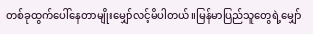တစ်ခုထွက်ပေါ်နေတာမျိုးမျှော်လင့်မိပါတယ်။မြန်မာပြည်သူတွေရဲ့မျှော်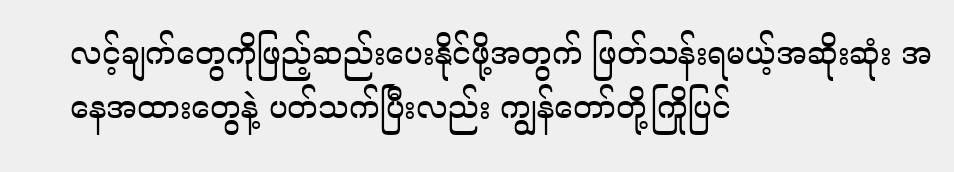လင့်ချက်တွေကိုဖြည့်ဆည်းပေးနိုင်ဖို့အတွက် ဖြတ်သန်းရမယ့်အဆိုးဆုံး အနေအထားတွေနဲ့ ပတ်သက်ပြီးလည်း ကျွန်တော်တို့ကြိုပြင်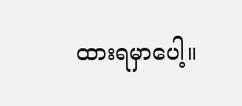ထားရမှာပေါ့။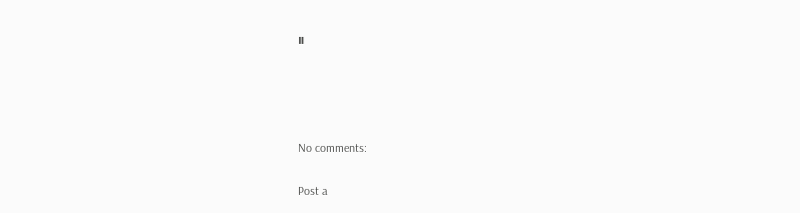။




No comments:

Post a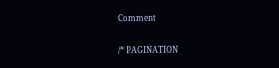Comment

/* PAGINATION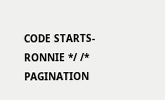CODE STARTS- RONNIE */ /* PAGINATION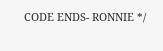CODE ENDS- RONNIE */